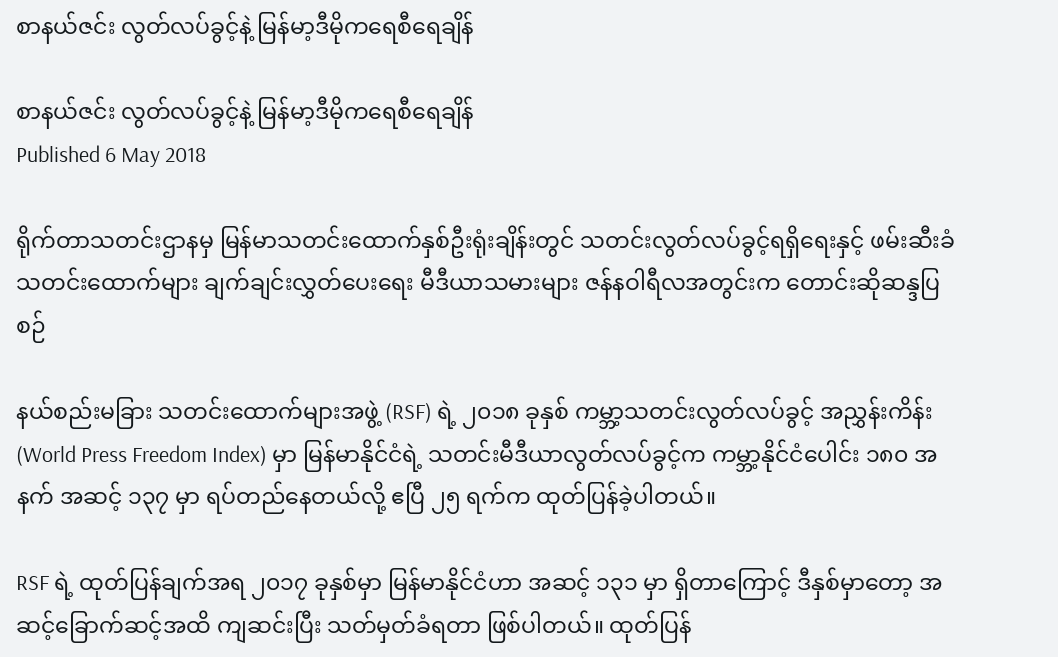စာနယ်ဇင်း လွတ်လပ်ခွင့်နဲ့ မြန်မာ့ဒီမိုကရေစီရေချိန်

စာနယ်ဇင်း လွတ်လပ်ခွင့်နဲ့ မြန်မာ့ဒီမိုကရေစီရေချိန်
Published 6 May 2018

ရိုက်တာသတင်းဌာနမှ မြန်မာသတင်းထောက်နှစ်ဦးရုံးချိန်းတွင် သတင်းလွတ်လပ်ခွင့်ရရှိရေးနှင့် ဖမ်းဆီးခံသတင်းထောက်များ ချက်ချင်းလွှတ်ပေးရေး မီဒီယာသမားများ ဇန်နဝါရီလအတွင်းက တောင်းဆိုဆန္ဒပြစဉ်

နယ်စည်းမခြား သတင်းထောက်များအဖွဲ့ (RSF) ရဲ့ ၂၀၁၈ ခုနှစ် ကမ္ဘာ့သတင်းလွတ်လပ်ခွင့် အညွှန်းကိန်း (World Press Freedom Index) မှာ မြန်မာနိုင်ငံရဲ့ သတင်းမီဒီယာလွတ်လပ်ခွင့်က ကမ္ဘာ့နိုင်ငံပေါင်း ၁၈၀ အနက် အဆင့် ၁၃၇ မှာ ရပ်တည်နေတယ်လို့ ဧပြီ ၂၅ ရက်က ထုတ်ပြန်ခဲ့ပါတယ်။

RSF ရဲ့ ထုတ်ပြန်ချက်အရ ၂၀၁၇ ခုနှစ်မှာ မြန်မာနိုင်ငံဟာ အဆင့် ၁၃၁ မှာ ရှိတာကြောင့် ဒီနှစ်မှာတော့ အဆင့်ခြောက်ဆင့်အထိ ကျဆင်းပြီး သတ်မှတ်ခံရတာ ဖြစ်ပါတယ်။ ထုတ်ပြန်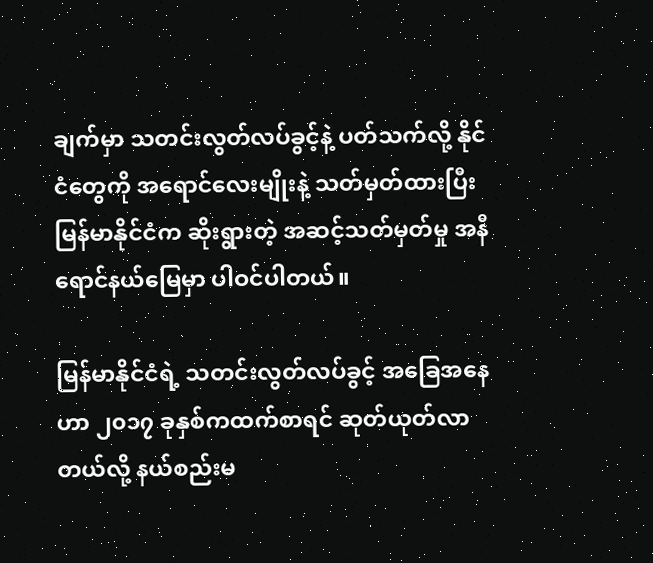ချက်မှာ သတင်းလွတ်လပ်ခွင့်နဲ့ ပတ်သက်လို့ နိုင်ငံတွေကို အရောင်လေးမျိုးနဲ့ သတ်မှတ်ထားပြီး မြန်မာနိုင်ငံက ဆိုးရွားတဲ့ အဆင့်သတ်မှတ်မှု အနီရောင်နယ်မြေမှာ ပါဝင်ပါတယ်။

မြန်မာနိုင်ငံရဲ့ သတင်းလွတ်လပ်ခွင့် အခြေအနေဟာ ၂၀၁၇ ခုနှစ်ကထက်စာရင် ဆုတ်ယုတ်လာတယ်လို့ နယ်စည်းမ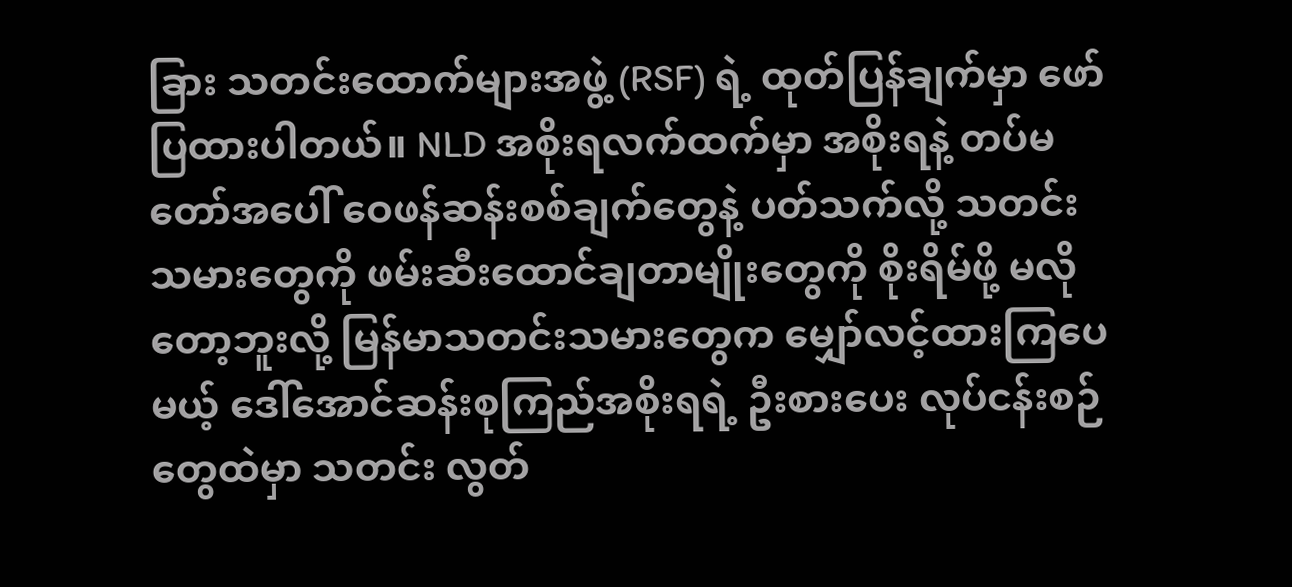ခြား သတင်းထောက်များအဖွဲ့ (RSF) ရဲ့ ထုတ်ပြန်ချက်မှာ ဖော်ပြထားပါတယ်။ NLD အစိုးရလက်ထက်မှာ အစိုးရနဲ့ တပ်မတော်အပေါ် ဝေဖန်ဆန်းစစ်ချက်တွေနဲ့ ပတ်သက်လို့ သတင်းသမားတွေကို ဖမ်းဆီးထောင်ချတာမျိုးတွေကို စိုးရိမ်ဖို့ မလိုတော့ဘူးလို့ မြန်မာသတင်းသမားတွေက မျှော်လင့်ထားကြပေမယ့် ဒေါ်အောင်ဆန်းစုကြည်အစိုးရရဲ့ ဦးစားပေး လုပ်ငန်းစဉ်တွေထဲမှာ သတင်း လွတ်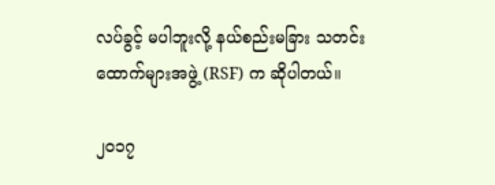လပ်ခွင့် မပါဘူးလို့ နယ်စည်းမခြား သတင်းထောက်များအဖွဲ့ (RSF) က ဆိုပါတယ်။

၂၀၁၇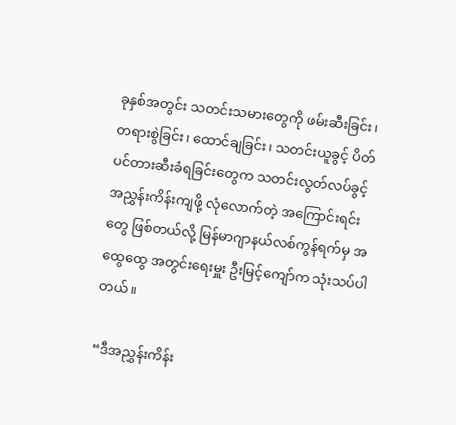ခုနှစ်အတွင်း သတင်းသမားတွေကို ဖမ်းဆီးခြင်း၊ တရားစွဲခြင်း၊ ထောင်ချခြင်း၊ သတင်းယူခွင့် ပိတ်ပင်တားဆီးခံရခြင်းတွေက သတင်းလွတ်လပ်ခွင့် အညွှန်းကိန်းကျဖို့ လုံလောက်တဲ့ အကြောင်းရင်းတွေ ဖြစ်တယ်လို့ မြန်မာဂျာနယ်လစ်ကွန်ရက်မှ အထွေထွေ အတွင်းရေးမှူး ဦးမြင့်ကျော်က သုံးသပ်ပါတယ်။

“ဒီအညွှန်းကိန်း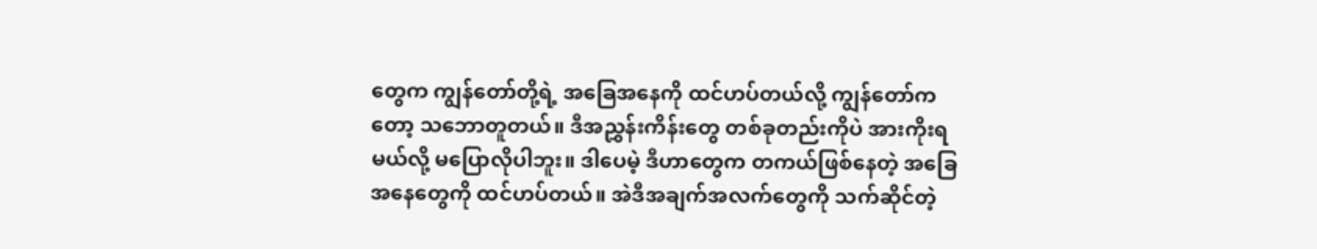တွေက ကျွန်တော်တို့ရဲ့ အခြေအနေကို ထင်ဟပ်တယ်လို့ ကျွန်တော်ကတော့ သဘောတူတယ်။ ဒီအညွှန်းကိန်းတွေ တစ်ခုတည်းကိုပဲ အားကိုးရမယ်လို့ မပြောလိုပါဘူး။ ဒါပေမဲ့ ဒီဟာတွေက တကယ်ဖြစ်နေတဲ့ အခြေအနေတွေကို ထင်ဟပ်တယ်။ အဲဒီအချက်အလက်တွေကို သက်ဆိုင်တဲ့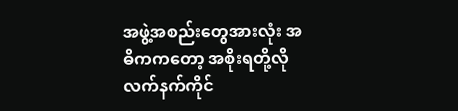အဖွဲ့အစည်းတွေအားလုံး အဓိကကတော့ အစိုးရတို့လို လက်နက်ကိုင်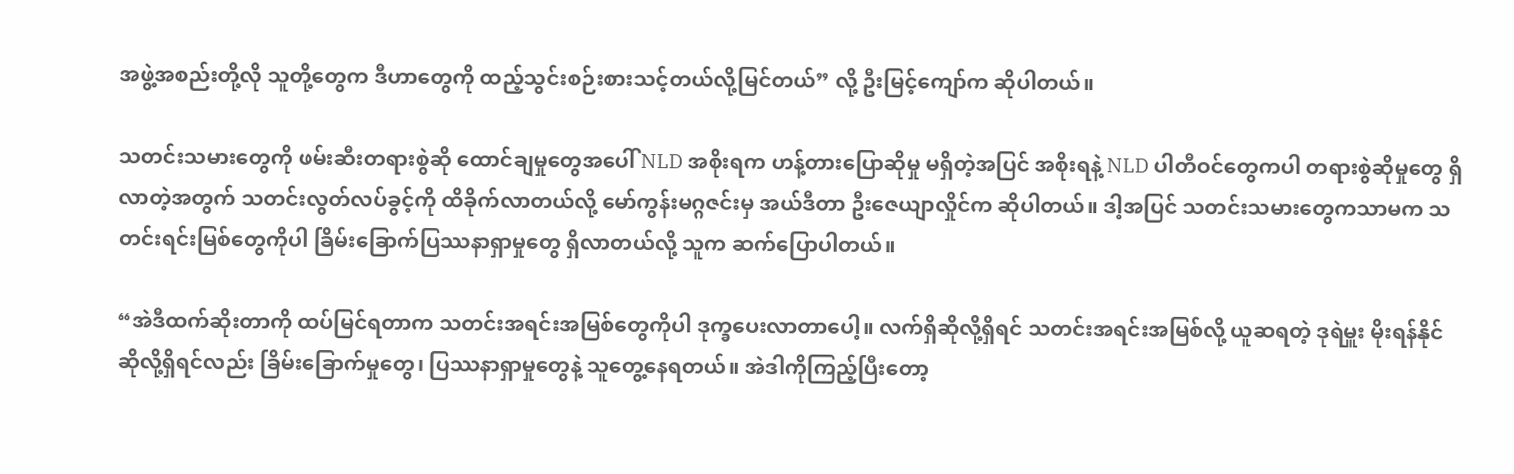အဖွဲ့အစည်းတို့လို သူတို့တွေက ဒီဟာတွေကို ထည့်သွင်းစဉ်းစားသင့်တယ်လို့မြင်တယ်” လို့ ဦးမြင့်ကျော်က ဆိုပါတယ်။

သတင်းသမားတွေကို ဖမ်းဆီးတရားစွဲဆို ထောင်ချမှုတွေအပေါ် NLD အစိုးရက ဟန့်တားပြောဆိုမှု မရှိတဲ့အပြင် အစိုးရနဲ့ NLD ပါတီဝင်တွေကပါ တရားစွဲဆိုမှုတွေ ရှိလာတဲ့အတွက် သတင်းလွတ်လပ်ခွင့်ကို ထိခိုက်လာတယ်လို့ မော်ကွန်းမဂ္ဂဇင်းမှ အယ်ဒီတာ ဦးဇေယျာလှိုင်က ဆိုပါတယ်။ ဒါ့အပြင် သတင်းသမားတွေကသာမက သတင်းရင်းမြစ်တွေကိုပါ ခြိမ်းခြောက်ပြဿနာရှာမှုတွေ ရှိလာတယ်လို့ သူက ဆက်ပြောပါတယ်။

“အဲဒီထက်ဆိုးတာကို ထပ်မြင်ရတာက သတင်းအရင်းအမြစ်တွေကိုပါ ဒုက္ခပေးလာတာပေါ့။ လက်ရှိဆိုလို့ရှိရင် သတင်းအရင်းအမြစ်လို့ ယူဆရတဲ့ ဒုရဲမှူး မိုးရန်နိုင်ဆိုလို့ရှိရင်လည်း ခြိမ်းခြောက်မှုတွေ၊ ပြဿနာရှာမှုတွေနဲ့ သူတွေ့နေရတယ်။ အဲဒါကိုကြည့်ပြီးတော့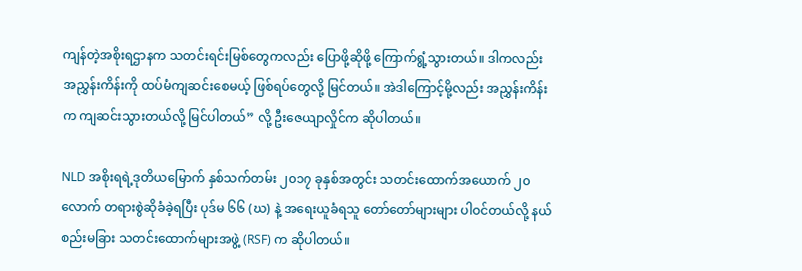ကျန်တဲ့အစိုးရဌာနက သတင်းရင်းမြစ်တွေကလည်း ပြောဖို့ဆိုဖို့ ကြောက်ရွံ့သွားတယ်။ ဒါကလည်း အညွှန်းကိန်းကို ထပ်မံကျဆင်းစေမယ့် ဖြစ်ရပ်တွေလို့ မြင်တယ်။ အဲဒါကြောင့်မို့လည်း အညွှန်းကိန်းက ကျဆင်းသွားတယ်လို့ မြင်ပါတယ်” လို့ ဦးဇေယျာလှိုင်က ဆိုပါတယ်။

NLD အစိုးရရဲ့ဒုတိယမြောက် နှစ်သက်တမ်း ၂၀၁၇ ခုနှစ်အတွင်း သတင်းထောက်အယောက် ၂၀ လောက် တရားစွဲဆိုခံခဲ့ရပြီး ပုဒ်မ ၆၆ (ဃ) နဲ့ အရေးယူခံရသူ တော်တော်များများ ပါဝင်တယ်လို့ နယ်စည်းမခြား သတင်းထောက်များအဖွဲ့ (RSF) က ဆိုပါတယ်။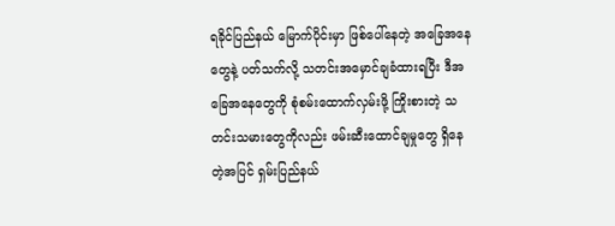ရခိုင်ပြည်နယ် မြောက်ပိုင်းမှာ ဖြစ်ပေါ်နေတဲ့ အခြေအနေတွေနဲ့ ပတ်သက်လို့ သတင်းအမှောင်ချခံထားရပြီး ဒီအခြေအနေတွေကို စုံစမ်းထောက်လှမ်းဖို့ ကြိုးစားတဲ့ သတင်းသမားတွေကိုလည်း ဖမ်းဆီးထောင်ချမှုတွေ ရှိနေတဲ့အပြင် ရှမ်းပြည်နယ်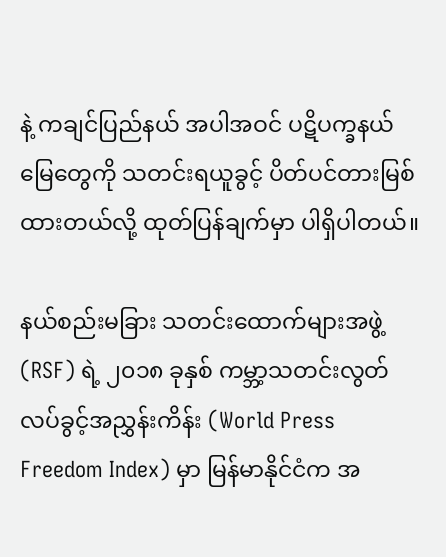နဲ့ ကချင်ပြည်နယ် အပါအဝင် ပဋိပက္ခနယ်မြေတွေကို သတင်းရယူခွင့် ပိတ်ပင်တားမြစ်ထားတယ်လို့ ထုတ်ပြန်ချက်မှာ ပါရှိပါတယ်။

နယ်စည်းမခြား သတင်းထောက်များအဖွဲ့ (RSF) ရဲ့ ၂၀၁၈ ခုနှစ် ကမ္ဘာ့သတင်းလွတ်လပ်ခွင့်အညွှန်းကိန်း (World Press Freedom Index) မှာ မြန်မာနိုင်ငံက အ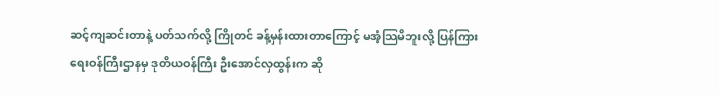ဆင့်ကျဆင်းတာနဲ့ ပတ်သက်လို့ ကြိုတင် ခန့်မှန်းထားတာကြောင့် မအံ့သြမိဘူးလို့ ပြန်ကြားရေးဝန်ကြီးဌာနမှ ဒုတိယဝန်ကြီး ဦးအောင်လှထွန်းက ဆို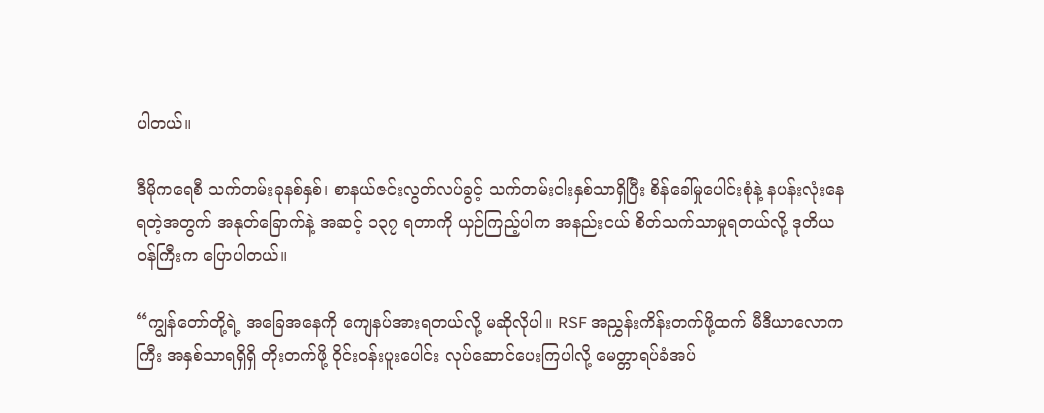ပါတယ်။

ဒီမိုကရေစီ သက်တမ်းခုနစ်နှစ်၊ စာနယ်ဇင်းလွတ်လပ်ခွင့် သက်တမ်းငါးနှစ်သာရှိပြီး စိန်ခေါ်မှုပေါင်းစုံနဲ့ နပန်းလုံးနေရတဲ့အတွက် အနုတ်ခြောက်နဲ့ အဆင့် ၁၃၇ ရတာကို ယှဉ်ကြည့်ပါက အနည်းငယ် စိတ်သက်သာမှုရတယ်လို့ ဒုတိယဝန်ကြီးက ပြောပါတယ်။

“ကျွန်တော်တို့ရဲ့ အခြေအနေကို ကျေနပ်အားရတယ်လို့ မဆိုလိုပါ။ RSF အညွှန်းကိန်းတက်ဖို့ထက် မီဒီယာလောကကြီး အနှစ်သာရရှိရှိ တိုးတက်ဖို့ ဝိုင်းဝန်းပူးပေါင်း လုပ်ဆောင်ပေးကြပါလို့ မေတ္တာရပ်ခံအပ်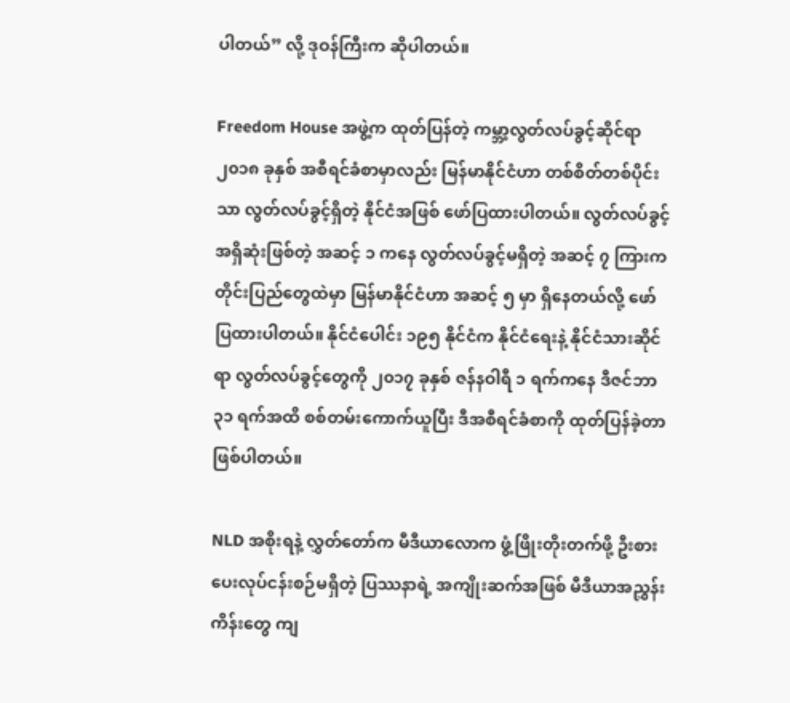ပါတယ်” လို့ ဒုဝန်ကြီးက ဆိုပါတယ်။

Freedom House အဖွဲ့က ထုတ်ပြန်တဲ့ ကမ္ဘာ့လွတ်လပ်ခွင့်ဆိုင်ရာ ၂၀၁၈ ခုနှစ် အစီရင်ခံစာမှာလည်း မြန်မာနိုင်ငံဟာ တစ်စိတ်တစ်ပိုင်းသာ လွတ်လပ်ခွင့်ရှိတဲ့ နိုင်ငံအဖြစ် ဖော်ပြထားပါတယ်။ လွတ်လပ်ခွင့်အရှိဆုံးဖြစ်တဲ့ အဆင့် ၁ ကနေ လွတ်လပ်ခွင့်မရှိတဲ့ အဆင့် ၇ ကြားက တိုင်းပြည်တွေထဲမှာ မြန်မာနိုင်ငံဟာ အဆင့် ၅ မှာ ရှိနေတယ်လို့ ဖော်ပြထားပါတယ်။ နိုင်ငံပေါင်း ၁၉၅ နိုင်ငံက နိုင်ငံရေးနဲ့ နိုင်ငံသားဆိုင်ရာ လွတ်လပ်ခွင့်တွေကို ၂၀၁၇ ခုနှစ် ဇန်နဝါရီ ၁ ရက်ကနေ ဒီဇင်ဘာ ၃၁ ရက်အထိ စစ်တမ်းကောက်ယူပြီး ဒီအစီရင်ခံစာကို ထုတ်ပြန်ခဲ့တာ ဖြစ်ပါတယ်။

NLD အစိုးရနဲ့ လွှတ်တော်က မီဒီယာလောက ဖွံ့ဖြိုးတိုးတက်ဖို့ ဦးစားပေးလုပ်ငန်းစဉ်မရှိတဲ့ ပြဿနာရဲ့ အကျိုးဆက်အဖြစ် မီဒီယာအညွှန်းကိန်းတွေ ကျ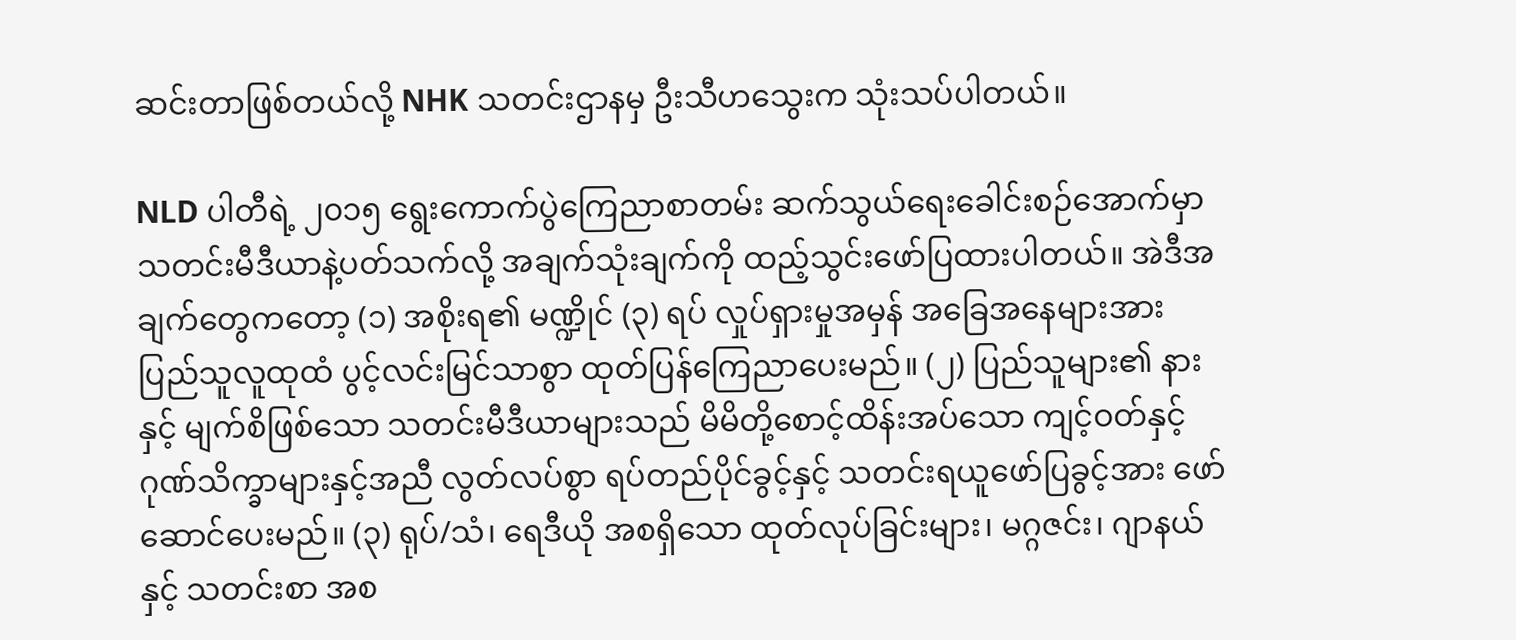ဆင်းတာဖြစ်တယ်လို့ NHK သတင်းဌာနမှ ဦးသီဟသွေးက သုံးသပ်ပါတယ်။

NLD ပါတီရဲ့ ၂၀၁၅ ရွေးကောက်ပွဲကြေညာစာတမ်း ဆက်သွယ်ရေးခေါင်းစဉ်အောက်မှာ သတင်းမီဒီယာနဲ့ပတ်သက်လို့ အချက်သုံးချက်ကို ထည့်သွင်းဖော်ပြထားပါတယ်။ အဲဒီအချက်တွေကတော့ (၁) အစိုးရ၏ မဏ္ဍိုင် (၃) ရပ် လှုပ်ရှားမှုအမှန် အခြေအနေများအား ပြည်သူလူထုထံ ပွင့်လင်းမြင်သာစွာ ထုတ်ပြန်ကြေညာပေးမည်။ (၂) ပြည်သူများ၏ နားနှင့် မျက်စိဖြစ်သော သတင်းမီဒီယာများသည် မိမိတို့စောင့်ထိန်းအပ်သော ကျင့်ဝတ်နှင့် ဂုဏ်သိက္ခာများနှင့်အညီ လွတ်လပ်စွာ ရပ်တည်ပိုင်ခွင့်နှင့် သတင်းရယူဖော်ပြခွင့်အား ဖော်ဆောင်ပေးမည်။ (၃) ရုပ်/သံ၊ ရေဒီယို အစရှိသော ထုတ်လုပ်ခြင်းများ၊ မဂ္ဂဇင်း၊ ဂျာနယ်နှင့် သတင်းစာ အစ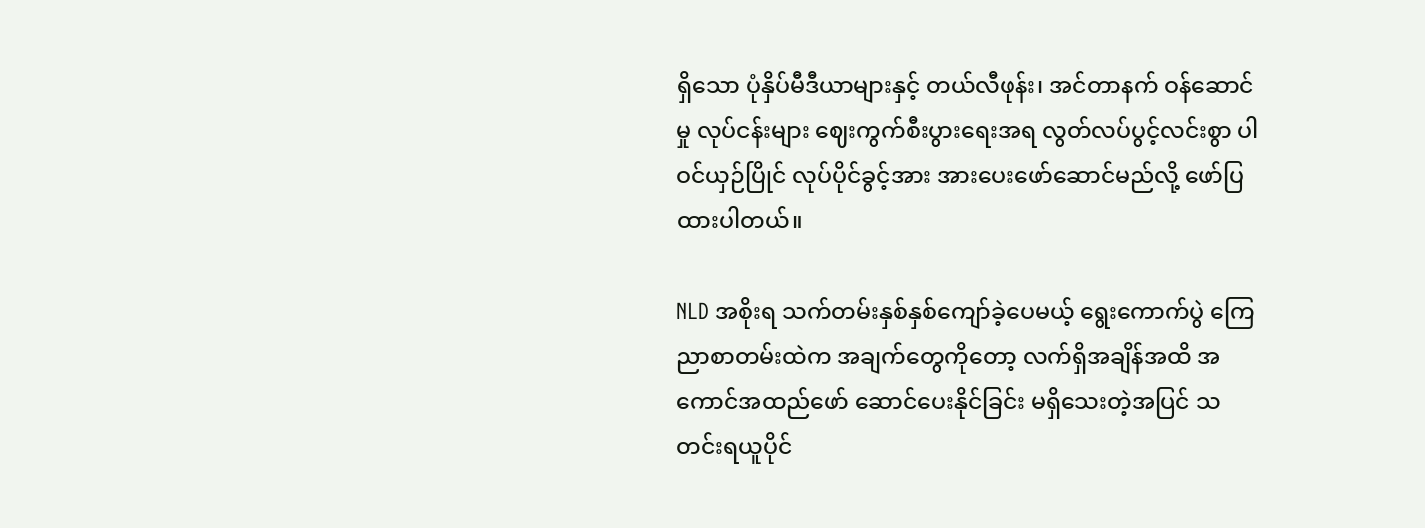ရှိသော ပုံနှိပ်မီဒီယာများနှင့် တယ်လီဖုန်း၊ အင်တာနက် ဝန်ဆောင်မှု လုပ်ငန်းများ ဈေးကွက်စီးပွားရေးအရ လွတ်လပ်ပွင့်လင်းစွာ ပါဝင်ယှဉ်ပြိုင် လုပ်ပိုင်ခွင့်အား အားပေးဖော်ဆောင်မည်လို့ ဖော်ပြထားပါတယ်။

NLD အစိုးရ သက်တမ်းနှစ်နှစ်ကျော်ခဲ့ပေမယ့် ရွေးကောက်ပွဲ ကြေညာစာတမ်းထဲက အချက်တွေကိုတော့ လက်ရှိအချိန်အထိ အကောင်အထည်ဖော် ဆောင်ပေးနိုင်ခြင်း မရှိသေးတဲ့အပြင် သတင်းရယူပိုင်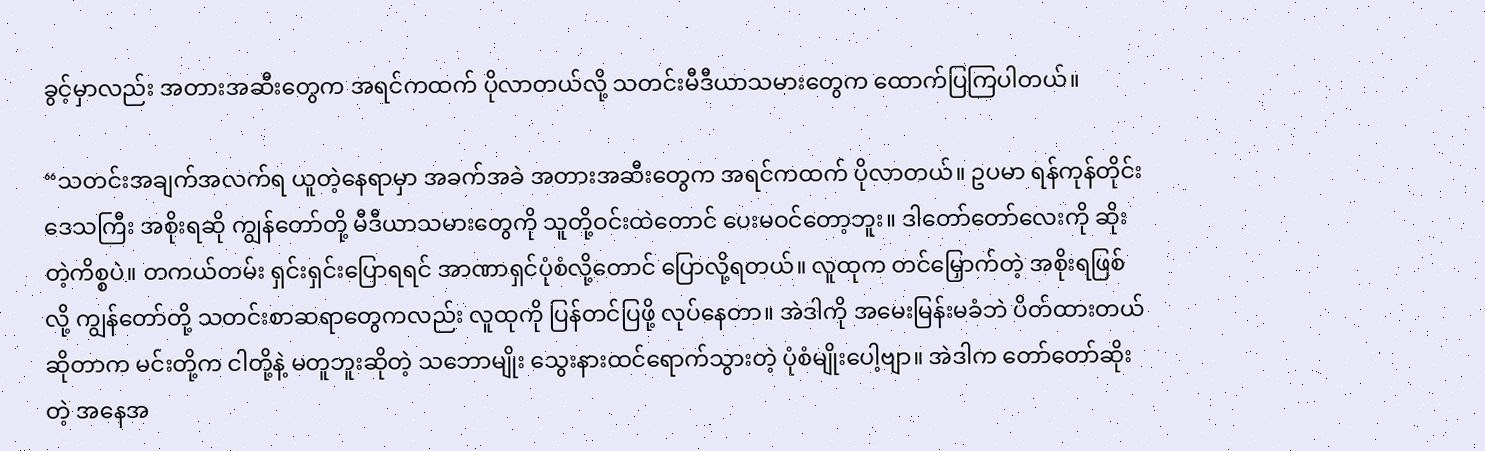ခွင့်မှာလည်း အတားအဆီးတွေက အရင်ကထက် ပိုလာတယ်လို့ သတင်းမီဒီယာသမားတွေက ထောက်ပြကြပါတယ်။

“သတင်းအချက်အလက်ရ ယူတဲ့နေရာမှာ အခက်အခဲ အတားအဆီးတွေက အရင်ကထက် ပိုလာတယ်။ ဥပမာ ရန်ကုန်တိုင်းဒေသကြီး အစိုးရဆို ကျွန်တော်တို့ မီဒီယာသမားတွေကို သူတို့ဝင်းထဲတောင် ပေးမဝင်တော့ဘူး။ ဒါတော်တော်လေးကို ဆိုးတဲ့ကိစ္စပဲ။ တကယ်တမ်း ရှင်းရှင်းပြောရရင် အာဏာရှင်ပုံစံလို့တောင် ပြောလို့ရတယ်။ လူထုက တင်မြှောက်တဲ့ အစိုးရဖြစ်လို့ ကျွန်တော်တို့ သတင်းစာဆရာတွေကလည်း လူထုကို ပြန်တင်ပြဖို့ လုပ်နေတာ။ အဲဒါကို အမေးမြန်းမခံဘဲ ပိတ်ထားတယ်ဆိုတာက မင်းတို့က ငါတို့နဲ့ မတူဘူးဆိုတဲ့ သဘောမျိုး သွေးနားထင်ရောက်သွားတဲ့ ပုံစံမျိုးပေါ့ဗျာ။ အဲဒါက တော်တော်ဆိုးတဲ့ အနေအ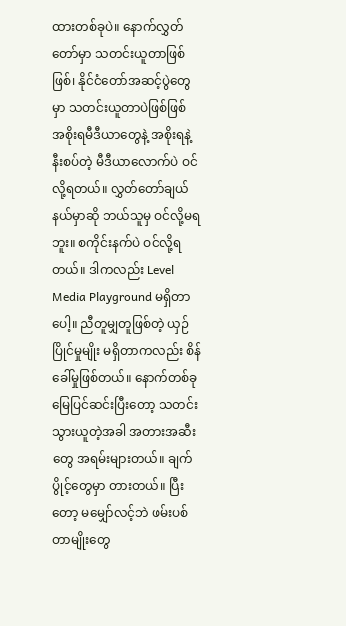ထားတစ်ခုပဲ။ နောက်လွှတ်တော်မှာ သတင်းယူတာဖြစ်ဖြစ်၊ နိုင်ငံတော်အဆင့်ပွဲတွေမှာ သတင်းယူတာပဲဖြစ်ဖြစ် အစိုးရမီဒီယာတွေနဲ့ အစိုးရနဲ့ နီးစပ်တဲ့ မီဒီယာလောက်ပဲ ဝင်လို့ရတယ်။ လွှတ်တော်ချယ်နယ်မှာဆို ဘယ်သူမှ ဝင်လို့မရဘူး။ စကိုင်းနက်ပဲ ဝင်လို့ရတယ်။ ဒါကလည်း Level Media Playground မရှိတာပေါ့။ ညီတူမျှတူဖြစ်တဲ့ ယှဉ်ပြိုင်မှုမျိုး မရှိတာကလည်း စိန်ခေါ်မှုဖြစ်တယ်။ နောက်တစ်ခု မြေပြင်ဆင်းပြီးတော့ သတင်းသွားယူတဲ့အခါ အတားအဆီးတွေ အရမ်းများတယ်။ ချက်ပွိုင့်တွေမှာ တားတယ်။ ပြီးတော့ မမျှော်လင့်ဘဲ ဖမ်းပစ်တာမျိုးတွေ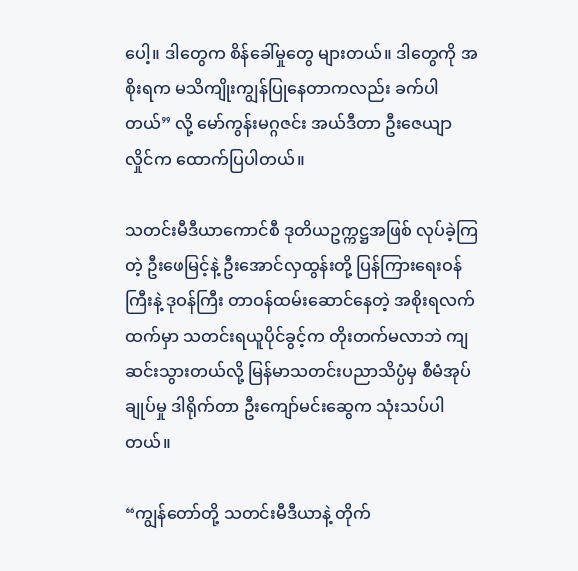ပေါ့။ ဒါတွေက စိန်ခေါ်မှုတွေ များတယ်။ ဒါတွေကို အစိုးရက မသိကျိုးကျွန်ပြုနေတာကလည်း ခက်ပါတယ်” လို့ မော်ကွန်းမဂ္ဂဇင်း အယ်ဒီတာ ဦးဇေယျာလှိုင်က ထောက်ပြပါတယ်။

သတင်းမီဒီယာကောင်စီ ဒုတိယဥက္ကဋ္ဌအဖြစ် လုပ်ခဲ့ကြတဲ့ ဦးဖေမြင့်နဲ့ ဦးအောင်လှထွန်းတို့ ပြန်ကြားရေးဝန်ကြီးနဲ့ ဒုဝန်ကြီး တာဝန်ထမ်းဆောင်နေတဲ့ အစိုးရလက်ထက်မှာ သတင်းရယူပိုင်ခွင့်က တိုးတက်မလာဘဲ ကျဆင်းသွားတယ်လို့ မြန်မာသတင်းပညာသိပ္ပံမှ စီမံအုပ်ချုပ်မှု ဒါရိုက်တာ ဦးကျော်မင်းဆွေက သုံးသပ်ပါတယ်။

“ကျွန်တော်တို့ သတင်းမီဒီယာနဲ့ တိုက်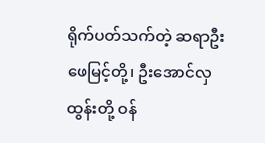ရိုက်ပတ်သက်တဲ့ ဆရာဦးဖေမြင့်တို့၊ ဦးအောင်လှထွန်းတို့ ဝန်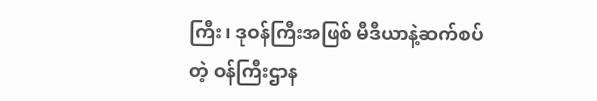ကြီး၊ ဒုဝန်ကြီးအဖြစ် မီဒီယာနဲ့ဆက်စပ်တဲ့ ဝန်ကြီးဌာန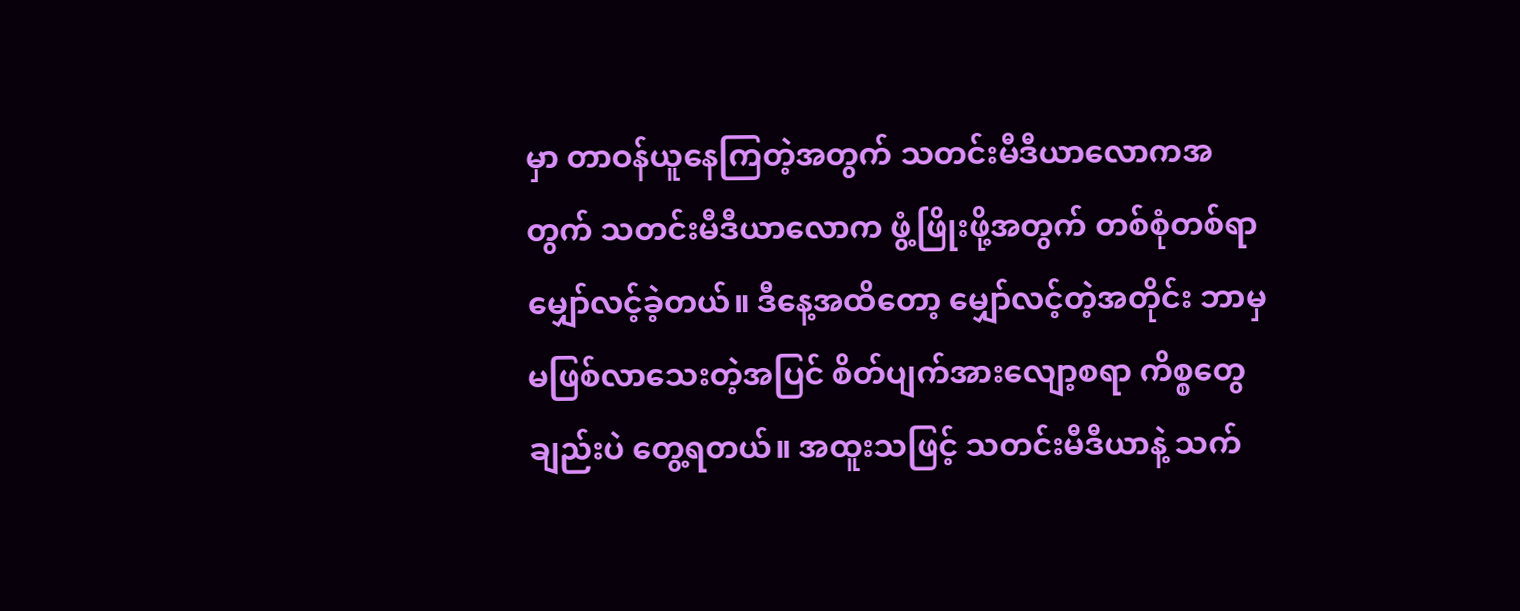မှာ တာဝန်ယူနေကြတဲ့အတွက် သတင်းမီဒီယာလောကအတွက် သတင်းမီဒီယာလောက ဖွံ့ဖြိုးဖို့အတွက် တစ်စုံတစ်ရာ မျှော်လင့်ခဲ့တယ်။ ဒီနေ့အထိတော့ မျှော်လင့်တဲ့အတိုင်း ဘာမှမဖြစ်လာသေးတဲ့အပြင် စိတ်ပျက်အားလျော့စရာ ကိစ္စတွေချည်းပဲ တွေ့ရတယ်။ အထူးသဖြင့် သတင်းမီဒီယာနဲ့ သက်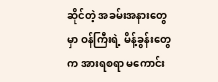ဆိုင်တဲ့ အခမ်းအနားတွေမှာ ဝန်ကြီးရဲ့ မိန့်ခွန်းတွေက အားရစရာ မကောင်း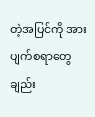တဲ့အပြင်ကို အားပျက်စရာတွေချည်း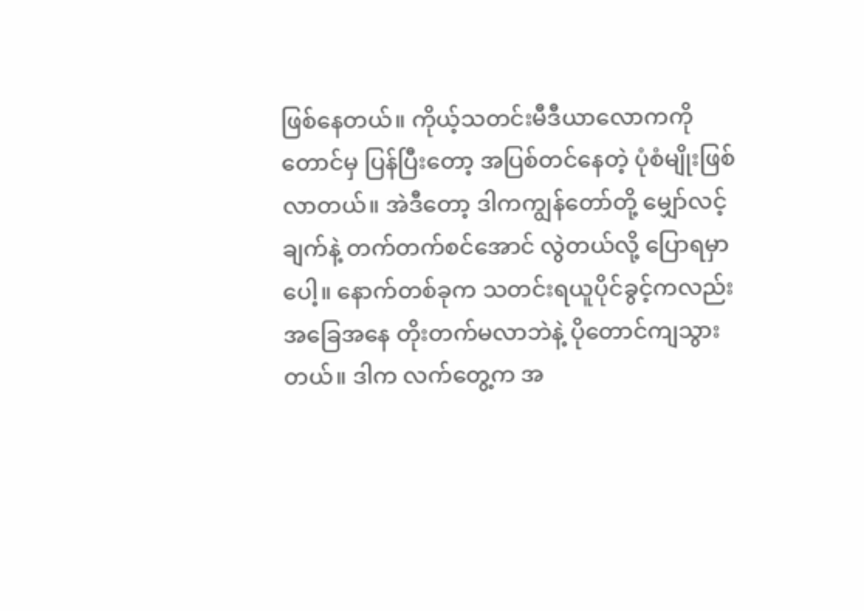ဖြစ်နေတယ်။ ကိုယ့်သတင်းမီဒီယာလောကကိုတောင်မှ ပြန်ပြီးတော့ အပြစ်တင်နေတဲ့ ပုံစံမျိုးဖြစ်လာတယ်။ အဲဒီတော့ ဒါကကျွန်တော်တို့ မျှော်လင့်ချက်နဲ့ တက်တက်စင်အောင် လွဲတယ်လို့ ပြောရမှာပေါ့။ နောက်တစ်ခုက သတင်းရယူပိုင်ခွင့်ကလည်း အခြေအနေ တိုးတက်မလာဘဲနဲ့ ပိုတောင်ကျသွားတယ်။ ဒါက လက်တွေ့က အ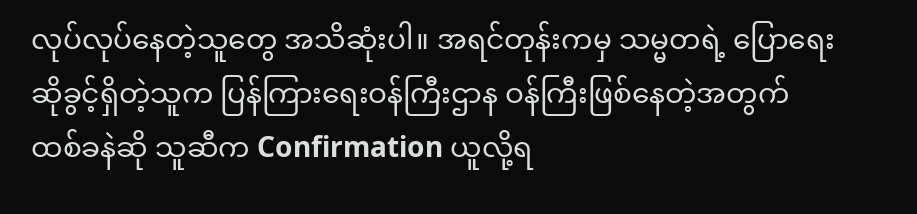လုပ်လုပ်နေတဲ့သူတွေ အသိဆုံးပါ။ အရင်တုန်းကမှ သမ္မတရဲ့ ပြောရေးဆိုခွင့်ရှိတဲ့သူက ပြန်ကြားရေးဝန်ကြီးဌာန ဝန်ကြီးဖြစ်နေတဲ့အတွက် ထစ်ခနဲဆို သူဆီက Confirmation ယူလို့ရ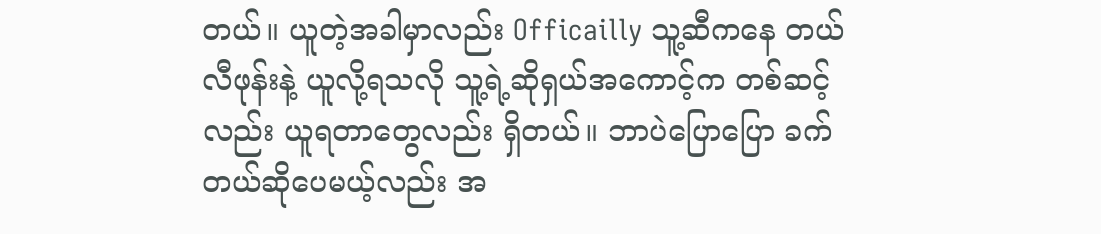တယ်။ ယူတဲ့အခါမှာလည်း Officailly သူ့ဆီကနေ တယ်လီဖုန်းနဲ့ ယူလို့ရသလို သူ့ရဲ့ဆိုရှယ်အကောင့်က တစ်ဆင့်လည်း ယူရတာတွေလည်း ရှိတယ်။ ဘာပဲပြောပြော ခက်တယ်ဆိုပေမယ့်လည်း အ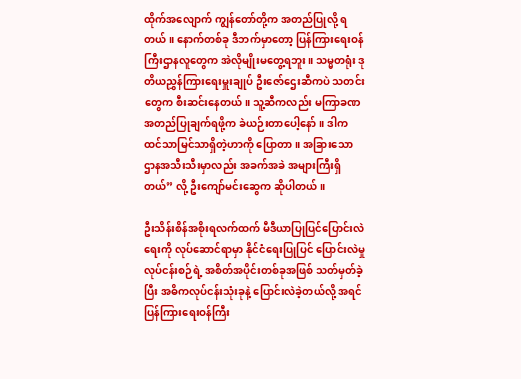ထိုက်အလျောက် ကျွန်တော်တို့က အတည်ပြုလို့ ရတယ်။ နောက်တစ်ခု ဒီဘက်မှာတော့ ပြန်ကြားရေးဝန်ကြီးဌာနလူတွေက အဲလိုမျိုးမတွေ့ရဘူး။ သမ္မတရုံး ဒုတိယညွှန်ကြားရေးမှူးချုပ် ဦးဇော်ဌေးဆီကပဲ သတင်းတွေက စီးဆင်းနေတယ်။ သူ့ဆီကလည်း မကြာခဏ အတည်ပြုချက်ရဖို့က ခဲယဉ်းတာပေါ့နော်။ ဒါက ထင်သာမြင်သာရှိတဲ့ဟာကို ပြောတာ။ အခြားသော ဌာနအသီးသီးမှာလည်း အခက်အခဲ အများကြီးရှိတယ်” လို့ ဦးကျော်မင်းဆွေက ဆိုပါတယ်။

ဦးသိန်းစိန်အစိုးရလက်ထက် မီဒီယာပြုပြင်ပြောင်းလဲရေးကို လုပ်ဆောင်ရာမှာ နိုင်ငံရေးပြုပြင် ပြောင်းလဲမှု လုပ်ငန်းစဉ်ရဲ့ အစိတ်အပိုင်းတစ်ခုအဖြစ် သတ်မှတ်ခဲ့ပြီး အဓိကလုပ်ငန်းသုံးခုနဲ့ ပြောင်းလဲခဲ့တယ်လို့ အရင်ပြန်ကြားရေးဝန်ကြီး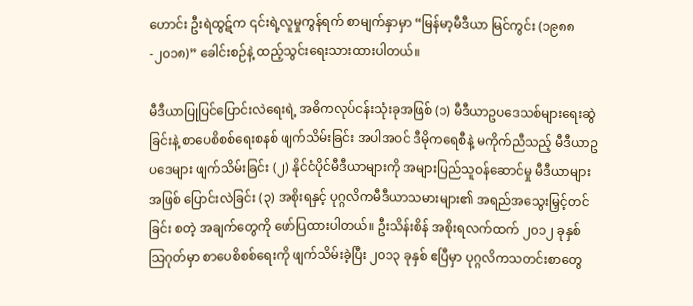ဟောင်း ဦးရဲထွဋ်က ၎င်းရဲ့လူမှုကွန်ရက် စာမျက်နှာမှာ “မြန်မာ့မီဒီယာ မြင်ကွင်း (၁၉၈၈-၂၀၁၈)” ခေါင်းစဉ်နဲ့ ထည့်သွင်းရေးသားထားပါတယ်။

မီဒီယာပြုပြင်ပြောင်းလဲရေးရဲ့ အဓိကလုပ်ငန်းသုံးခုအဖြစ် (၁) မီဒီယာဥပဒေသစ်များရေးဆွဲခြင်းနဲ့ စာပေစိစစ်ရေးစနစ် ဖျက်သိမ်းခြင်း အပါအဝင် ဒီမိုကရေစီနဲ့ မကိုက်ညီသည့် မီဒီယာဥပဒေများ ဖျက်သိမ်းခြင်း (၂) နိုင်ငံပိုင်မီဒီယာများကို အများပြည်သူဝန်ဆောင်မှု မီဒီယာများအဖြစ် ပြောင်းလဲခြင်း (၃) အစိုးရနှင့် ပုဂ္ဂလိကမီဒီယာသမားများ၏ အရည်အသွေးမြှင့်တင်ခြင်း စတဲ့ အချက်တွေကို ဖော်ပြထားပါတယ်။ ဦးသိန်းစိန် အစိုးရလက်ထက် ၂၀၁၂ ခုနှစ် သြဂုတ်မှာ စာပေစိစစ်ရေးကို ဖျက်သိမ်းခဲ့ပြီး ၂၀၁၃ ခုနှစ် ဧပြီမှာ ပုဂ္ဂလိကသတင်းစာတွေ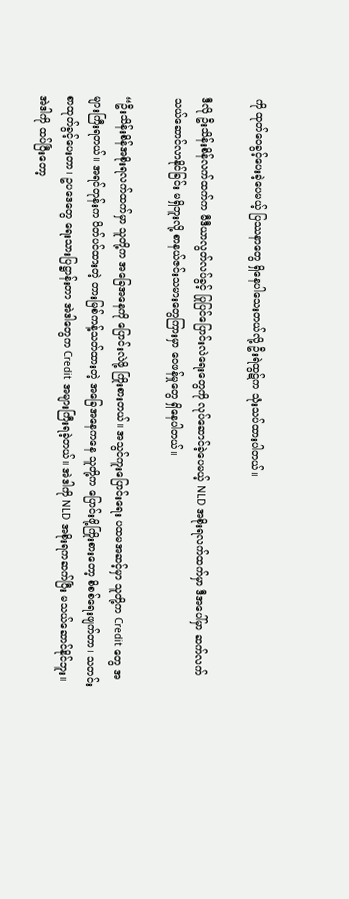ကို ထုတ်ဝေခွင့်ပေးခဲ့ပေမယ့် ပြဿနာတွေ ရှိနေပါသေးတယ်လို့ ဦးရဲထွဋ်က သုံးသပ်ထားပါတယ်။

ဒီလို ဦးသိန်းစိန်လက်ထက်က မီဒီယာလွတ်လပ်ခွင့် ပြုပြင်ပြောင်းလဲရေးတွေကို လုပ်ဆောင်ခဲ့ပေမယ့် NLD အစိုးရလက်ထက်မှာ ဒီအပေါ်မှာ ဆက်လက် သယ်ဆောင်လာနိုင်ခြင်း မရှိဘူးလို့ စာနယ်ဇင်းသမားတွေကြားမှာ ဝေဖန်မှုတွေ ရှိနေပါတယ်။

“ဦးသိန်းစိန်အစိုးရလက်ထက်မှာ သူတို့က အခြေအနေကို ပြောင်းလဲဖို့ ကြိုးစားတယ်။ အသွင်ကူးပြောင်းရေး ပထမအဆင့်မှာ သူတို့က Credit တွေ အများကြီးရတယ်။ အရင်တုန်းက ပိတ်ပင်ထားတဲ့ တားမြစ်ကန့်သတ်ထားတဲ့ အခြေအနေကနေ သူတို့က ပြောင်းဖို့ကြိုးစားတော့ စိစစ်ရေးဖျက်တာ၊ သတင်းစာထုတ်ခွင့်ပေးတာ၊ ဥပဒေတွေ ရေးသားပြဋ္ဌာန်းတာ အဲဒါတွေက Credit အများကြီးရခဲ့တယ်။ အဲဒါကို NLD အစိုးရကဆက်ပြီး မသယ်ဆောင်နိုင်ဘူး။ အဲဒါကို ထပ်ပြီးတော့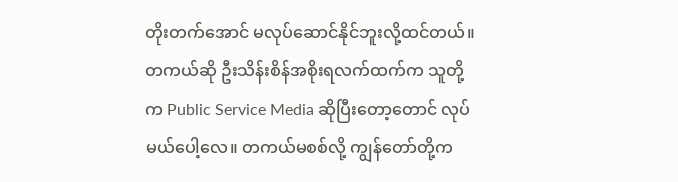တိုးတက်အောင် မလုပ်ဆောင်နိုင်ဘူးလို့ထင်တယ်။ တကယ်ဆို ဦးသိန်းစိန်အစိုးရလက်ထက်က သူတို့က Public Service Media ဆိုပြီးတော့တောင် လုပ်မယ်ပေါ့လေ။ တကယ်မစစ်လို့ ကျွန်တော်တို့က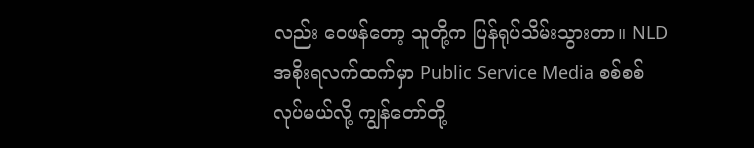လည်း ဝေဖန်တော့ သူတို့က ပြန်ရုပ်သိမ်းသွားတာ။ NLD အစိုးရလက်ထက်မှာ Public Service Media စစ်စစ်လုပ်မယ်လို့ ကျွန်တော်တို့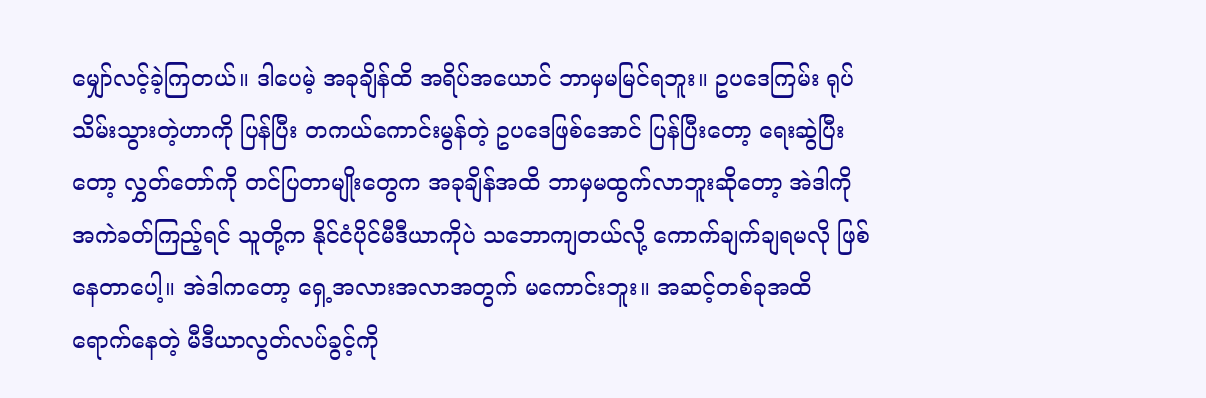မျှော်လင့်ခဲ့ကြတယ်။ ဒါပေမဲ့ အခုချိန်ထိ အရိပ်အယောင် ဘာမှမမြင်ရဘူး။ ဥပဒေကြမ်း ရုပ်သိမ်းသွားတဲ့ဟာကို ပြန်ပြီး တကယ်ကောင်းမွန်တဲ့ ဥပဒေဖြစ်အောင် ပြန်ပြီးတော့ ရေးဆွဲပြီးတော့ လွှတ်တော်ကို တင်ပြတာမျိုးတွေက အခုချိန်အထိ ဘာမှမထွက်လာဘူးဆိုတော့ အဲဒါကို အကဲခတ်ကြည့်ရင် သူတို့က နိုင်ငံပိုင်မီဒီယာကိုပဲ သဘောကျတယ်လို့ ကောက်ချက်ချရမလို ဖြစ်နေတာပေါ့။ အဲဒါကတော့ ရှေ့အလားအလာအတွက် မကောင်းဘူး။ အဆင့်တစ်ခုအထိ ရောက်နေတဲ့ မီဒီယာလွတ်လပ်ခွင့်ကို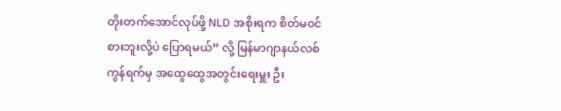တိုးတက်အောင်လုပ်ဖို့ NLD အစိုးရက စိတ်မဝင်စားဘူးလို့ပဲ ပြောရမယ်” လို့ မြန်မာဂျာနယ်လစ်ကွန်ရက်မှ အထွေထွေအတွင်းရေးမှူး ဦး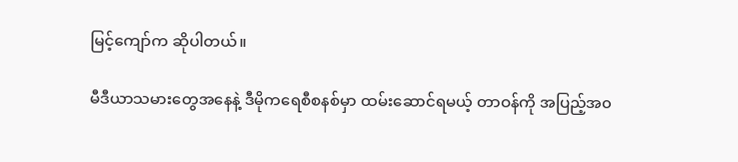မြင့်ကျော်က ဆိုပါတယ်။

မီဒီယာသမားတွေအနေနဲ့ ဒီမိုကရေစီစနစ်မှာ ထမ်းဆောင်ရမယ့် တာဝန်ကို အပြည့်အ၀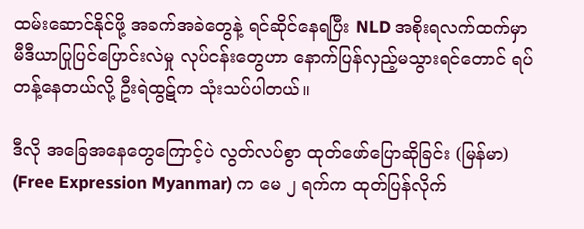ထမ်းဆောင်နိုင်ဖို့ အခက်အခဲတွေနဲ့ ရင်ဆိုင်နေရပြီး NLD အစိုးရလက်ထက်မှာ မီဒီယာပြုပြင်ပြောင်းလဲမှု လုပ်ငန်းတွေဟာ နောက်ပြန်လှည့်မသွားရင်တောင် ရပ်တန့်နေတယ်လို့ ဦးရဲထွဋ်က သုံးသပ်ပါတယ်။

ဒီလို အခြေအနေတွေကြောင့်ပဲ လွတ်လပ်စွာ ထုတ်ဖော်ပြောဆိုခြင်း (မြန်မာ) (Free Expression Myanmar) က မေ ၂ ရက်က ထုတ်ပြန်လိုက်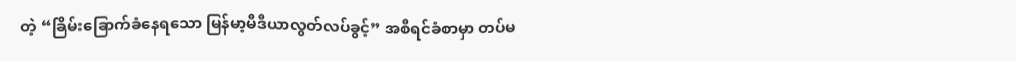တဲ့ “ခြိမ်းခြောက်ခံနေရသော မြန်မာ့မီဒီယာလွတ်လပ်ခွင့်” အစီရင်ခံစာမှာ တပ်မ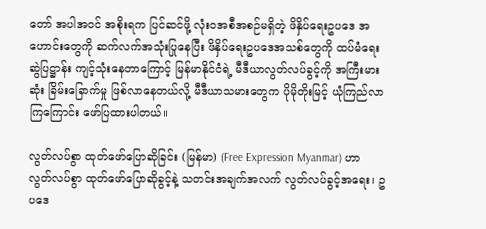တော် အပါအဝင် အစိုးရက ပြင်ဆင်ဖို့ လုံးဝအစီအစဉ်မရှိတဲ့ ဖိနှိပ်ရေးဥပဒေ အဟောင်းတွေကို ဆက်လက်အသုံးပြုနေပြီး ဖိနှိပ်ရေးဥပဒေအသစ်တွေကို ထပ်မံရေးဆွဲပြဋ္ဌာန်း ကျင့်သုံးနေတာကြောင့် မြန်မာနိုင်ငံရဲ့ မီဒီယာလွတ်လပ်ခွင့်ကို အကြီးမားဆုံး ခြိမ်းခြောက်မှု ဖြစ်လာနေတယ်လို့ မီဒီယာသမားတွေက ပိုမိုတိုးမြင့် ယုံကြည်လာကြကြောင်း ဖော်ပြထားပါတယ်။

လွတ်လပ်စွာ ထုတ်ဖော်ပြောဆိုခြင်း (မြန်မာ) (Free Expression Myanmar) ဟာ လွတ်လပ်စွာ ထုတ်ဖော်ပြောဆိုခွင့်နဲ့ သတင်းအချက်အလက် လွတ်လပ်ခွင့်အရေး၊ ဥပဒေ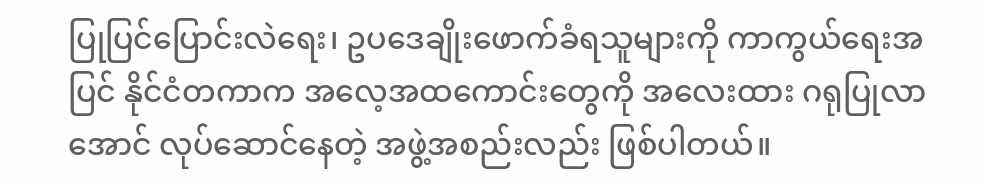ပြုပြင်ပြောင်းလဲရေး၊ ဥပဒေချိုးဖောက်ခံရသူများကို ကာကွယ်ရေးအပြင် နိုင်ငံတကာက အလေ့အထကောင်းတွေကို အလေးထား ဂရုပြုလာအောင် လုပ်ဆောင်နေတဲ့ အဖွဲ့အစည်းလည်း ဖြစ်ပါတယ်။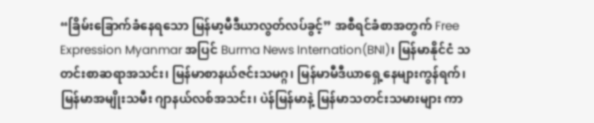“ခြိမ်းခြောက်ခံနေရသော မြန်မာ့မီဒီယာလွတ်လပ်ခွင့်” အစီရင်ခံစာအတွက် Free Expression Myanmar အပြင် Burma News Internation(BNI)၊ မြန်မာနိုင်ငံ သတင်းစာဆရာအသင်း၊ မြန်မာစာနယ်ဇင်းသမဂ္ဂ၊ မြန်မာမီဒီယာရှေ့နေများကွန်ရက်၊ မြန်မာအမျိုးသမီး ဂျာနယ်လစ်အသင်း၊ ပဲန်မြန်မာနဲ့ မြန်မာသတင်းသမားများ ကာ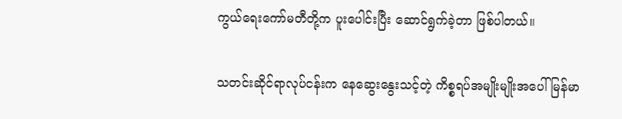ကွယ်ရေးကော်မတီတို့က ပူးပေါင်းပြီး ဆောင်ရွက်ခဲ့တာ ဖြစ်ပါတယ်။

သတင်းဆိုင်ရာလုပ်ငန်းက နေဆွေးနွေးသင့်တဲ့ ကိစ္စရပ်အမျိုးမျိုးအပေါ် မြန်မာ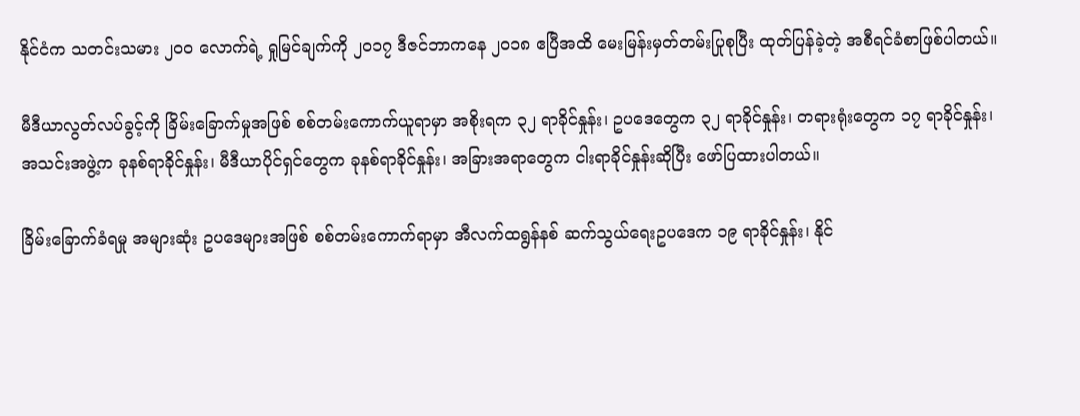နိုင်ငံက သတင်းသမား ၂၀၀ လောက်ရဲ့ ရှုမြင်ချက်ကို ၂၀၁၇ ဒီဇင်ဘာကနေ ၂၀၁၈ ဧပြီအထိ မေးမြန်းမှတ်တမ်းပြုစုပြီး ထုတ်ပြန်ခဲ့တဲ့ အစီရင်ခံစာဖြစ်ပါတယ်။

မီဒီယာလွတ်လပ်ခွင့်ကို ခြိမ်းခြောက်မှုအဖြစ် စစ်တမ်းကောက်ယူရာမှာ အစိုးရက ၃၂ ရာခိုင်နှုန်း၊ ဥပဒေတွေက ၃၂ ရာခိုင်နှုန်း၊ တရားရုံးတွေက ၁၇ ရာခိုင်နှုန်း၊ အသင်းအဖွဲ့က ခုနစ်ရာခိုင်နှုန်း၊ မီဒီယာပိုင်ရှင်တွေက ခုနစ်ရာခိုင်နှုန်း၊ အခြားအရာတွေက ငါးရာခိုင်နှုန်းဆိုပြီး ဖော်ပြထားပါတယ်။

ခြိမ်းခြောက်ခံရမှု အများဆုံး ဥပဒေများအဖြစ် စစ်တမ်းကောက်ရာမှာ အီလက်ထရွန်နစ် ဆက်သွယ်ရေးဥပဒေက ၁၉ ရာခိုင်နှုန်း၊ နိုင်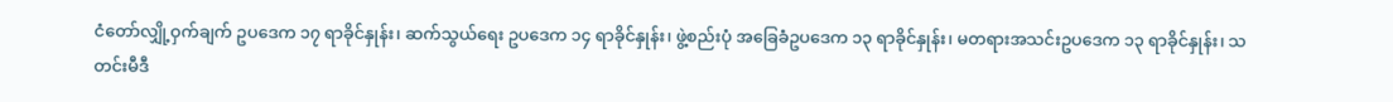ငံတော်လျှို့ဝှက်ချက် ဥပဒေက ၁၇ ရာခိုင်နှုန်း၊ ဆက်သွယ်ရေး ဥပဒေက ၁၄ ရာခိုင်နှုန်း၊ ဖွဲ့စည်းပုံ အခြေခံဥပဒေက ၁၃ ရာခိုင်နှုန်း၊ မတရားအသင်းဥပဒေက ၁၃ ရာခိုင်နှုန်း၊ သတင်းမီဒီ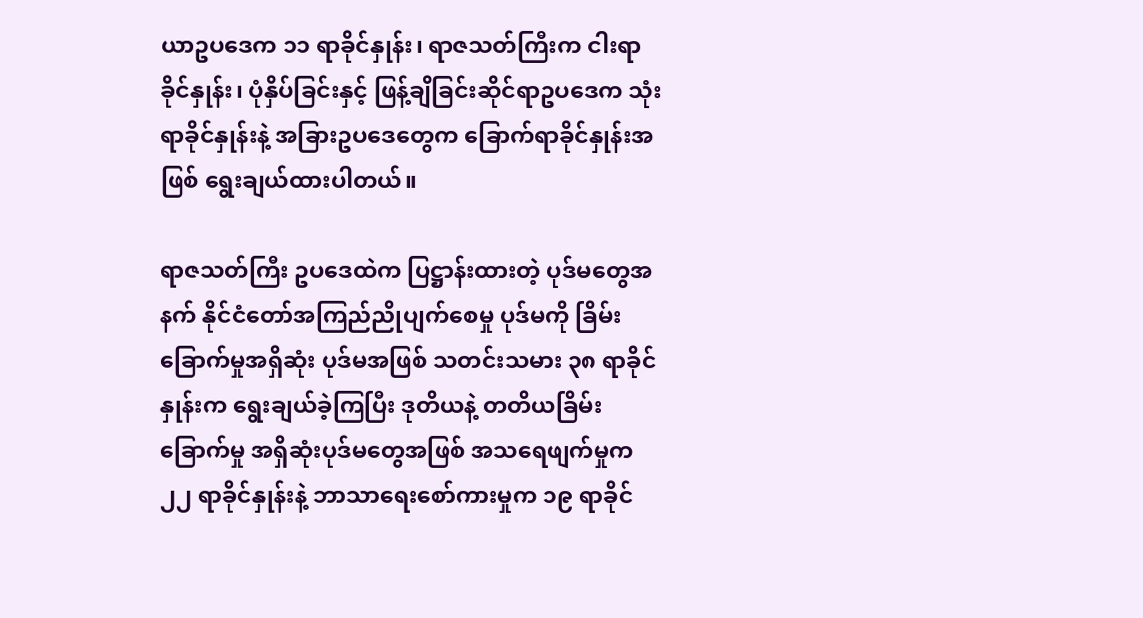ယာဥပဒေက ၁၁ ရာခိုင်နှုန်း၊ ရာဇသတ်ကြီးက ငါးရာခိုင်နှုန်း၊ ပုံနှိပ်ခြင်းနှင့် ဖြန့်ချိခြင်းဆိုင်ရာဥပဒေက သုံးရာခိုင်နှုန်းနဲ့ အခြားဥပဒေတွေက ခြောက်ရာခိုင်နှုန်းအဖြစ် ရွေးချယ်ထားပါတယ်။

ရာဇသတ်ကြီး ဥပဒေထဲက ပြဋ္ဌာန်းထားတဲ့ ပုဒ်မတွေအနက် နိုင်ငံတော်အကြည်ညိုပျက်စေမှု ပုဒ်မကို ခြိမ်းခြောက်မှုအရှိဆုံး ပုဒ်မအဖြစ် သတင်းသမား ၃၈ ရာခိုင်နှုန်းက ရွေးချယ်ခဲ့ကြပြီး ဒုတိယနဲ့ တတိယခြိမ်းခြောက်မှု အရှိဆုံးပုဒ်မတွေအဖြစ် အသရေဖျက်မှုက ၂၂ ရာခိုင်နှုန်းနဲ့ ဘာသာရေးစော်ကားမှုက ၁၉ ရာခိုင်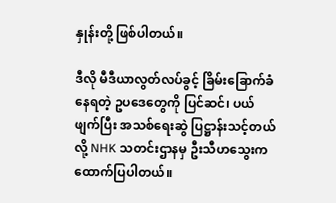နှုန်းတို့ ဖြစ်ပါတယ်။

ဒီလို မီဒီယာလွတ်လပ်ခွင့် ခြိမ်းခြောက်ခံနေရတဲ့ ဥပဒေတွေကို ပြင်ဆင်၊ ပယ်ဖျက်ပြီး အသစ်ရေးဆွဲ ပြဋ္ဌာန်းသင့်တယ်လို့ NHK သတင်းဌာနမှ ဦးသီဟသွေးက ထောက်ပြပါတယ်။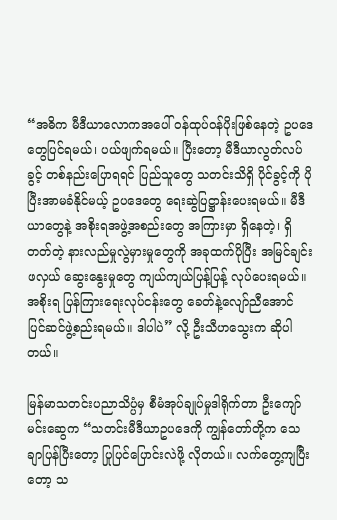“အဓိက မီဒီယာလောကအပေါ် ဝန်ထုပ်ဝန်ပိုးဖြစ်နေတဲ့ ဥပဒေတွေပြင်ရမယ်၊ ပယ်ဖျက်ရမယ်။ ပြီးတော့ မီဒီယာလွတ်လပ်ခွင့် တစ်နည်းပြောရရင် ပြည်သူတွေ သတင်းသိရှိ ပိုင်ခွင့်ကို ပိုပြီးအာမခံနိုင်မယ့် ဥပဒေတွေ ရေးဆွဲပြဋ္ဌာန်းပေးရမယ်။ မီဒီယာတွေနဲ့ အစိုးရအဖွဲ့အစည်းတွေ အကြားမှာ ရှိနေတဲ့၊ ရှိတတ်တဲ့ နားလည်မှုလွဲမှားမှုတွေကို အခုထက်ပိုပြီး အမြင်ချင်းဖလှယ် ဆွေးနွေးမှုတွေ ကျယ်ကျယ်ပြန့်ပြန့် လုပ်ပေးရမယ်။ အစိုးရ ပြန်ကြားရေးလုပ်ငန်းတွေ ခေတ်နဲ့လျော်ညီအောင် ပြင်ဆင်ဖွဲ့စည်းရမယ်။ ဒါပါပဲ” လို့ ဦးသီဟသွေးက ဆိုပါတယ်။

မြန်မာသတင်းပညာသိပ္ပံမှ စီမံအုပ်ချုပ်မှုဒါရိုက်တာ ဦးကျော်မင်းဆွေက “သတင်းမီဒီယာဥပဒေကို ကျွန်တော်တို့က သေချာပြန်ပြီးတော့ ပြုပြင်ပြောင်းလဲဖို့ လိုတယ်။ လက်တွေ့ကျပြီးတော့ သ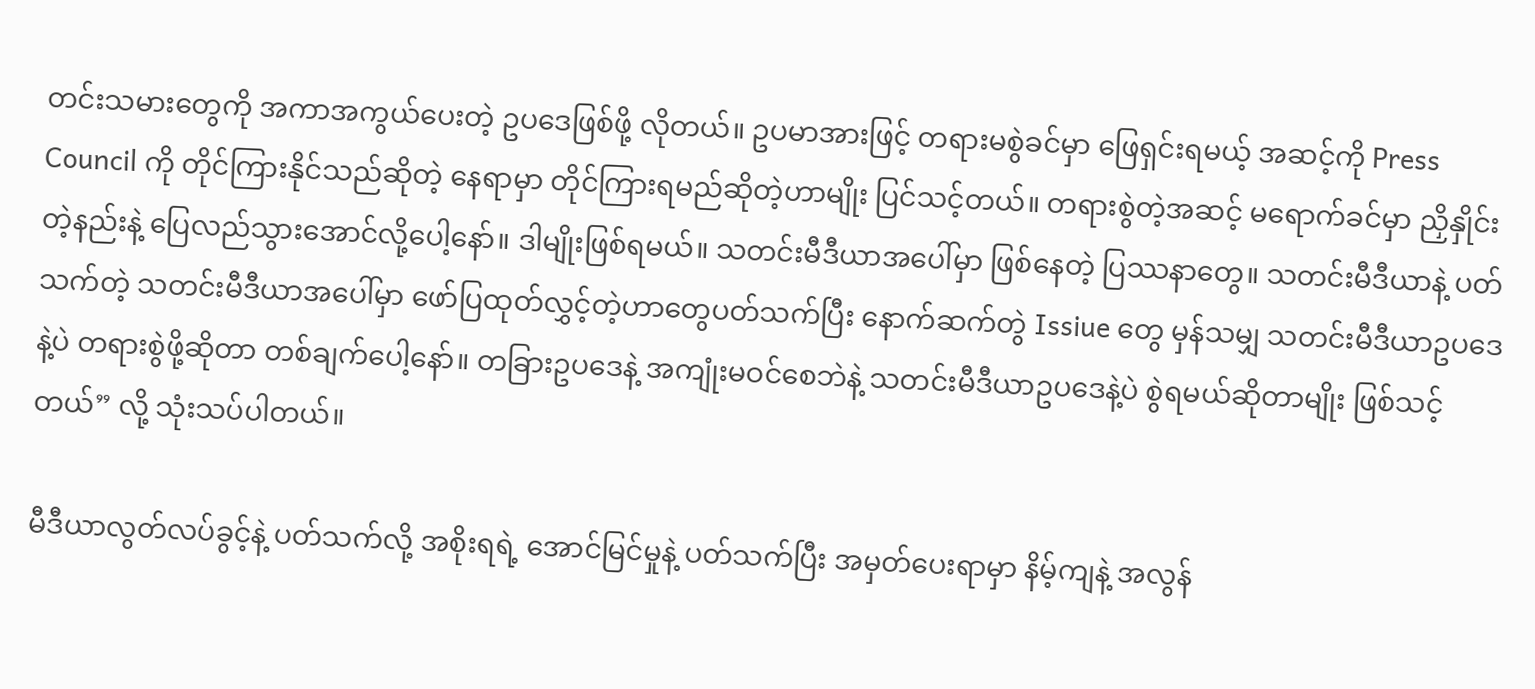တင်းသမားတွေကို အကာအကွယ်ပေးတဲ့ ဥပဒေဖြစ်ဖို့ လိုတယ်။ ဥပမာအားဖြင့် တရားမစွဲခင်မှာ ဖြေရှင်းရမယ့် အဆင့်ကို Press Council ကို တိုင်ကြားနိုင်သည်ဆိုတဲ့ နေရာမှာ တိုင်ကြားရမည်ဆိုတဲ့ဟာမျိုး ပြင်သင့်တယ်။ တရားစွဲတဲ့အဆင့် မရောက်ခင်မှာ ညှိနှိုင်းတဲ့နည်းနဲ့ ပြေလည်သွားအောင်လို့ပေါ့နော်။ ဒါမျိုးဖြစ်ရမယ်။ သတင်းမီဒီယာအပေါ်မှာ ဖြစ်နေတဲ့ ပြဿနာတွေ။ သတင်းမီဒီယာနဲ့ ပတ်သက်တဲ့ သတင်းမီဒီယာအပေါ်မှာ ဖော်ပြထုတ်လွှင့်တဲ့ဟာတွေပတ်သက်ပြီး နောက်ဆက်တွဲ Issiue တွေ မှန်သမျှ သတင်းမီဒီယာဥပဒေနဲ့ပဲ တရားစွဲဖို့ဆိုတာ တစ်ချက်ပေါ့နော်။ တခြားဥပဒေနဲ့ အကျုံးမဝင်စေဘဲနဲ့ သတင်းမီဒီယာဥပဒေနဲ့ပဲ စွဲရမယ်ဆိုတာမျိုး ဖြစ်သင့်တယ်” လို့ သုံးသပ်ပါတယ်။

မီဒီယာလွတ်လပ်ခွင့်နဲ့ ပတ်သက်လို့ အစိုးရရဲ့ အောင်မြင်မှုနဲ့ ပတ်သက်ပြီး အမှတ်ပေးရာမှာ နိမ့်ကျနဲ့ အလွန်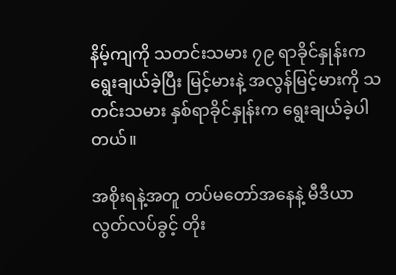နိမ့်ကျကို သတင်းသမား ၇၉ ရာခိုင်နှုန်းက ရွေးချယ်ခဲ့ပြီး မြင့်မားနဲ့ အလွန်မြင့်မားကို သတင်းသမား နှစ်ရာခိုင်နှုန်းက ရွေးချယ်ခဲ့ပါတယ်။

အစိုးရနဲ့အတူ တပ်မတော်အနေနဲ့ မီဒီယာလွတ်လပ်ခွင့် တိုး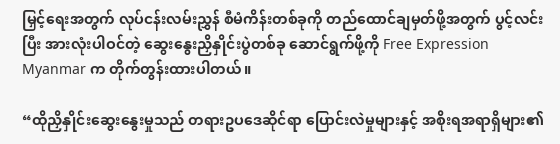မြှင့်ရေးအတွက် လုပ်ငန်းလမ်းညွှန် စီမံကိန်းတစ်ခုကို တည်ထောင်ချမှတ်ဖို့အတွက် ပွင့်လင်းပြီး အားလုံးပါဝင်တဲ့ ဆွေးနွေးညှိနှိုင်းပွဲတစ်ခု ဆောင်ရွက်ဖို့ကို Free Expression Myanmar က တိုက်တွန်းထားပါတယ်။

“ထိုညှိနှိုင်းဆွေးနွေးမှုသည် တရားဥပဒေဆိုင်ရာ ပြောင်းလဲမှုများနှင့် အစိုးရအရာရှိများ၏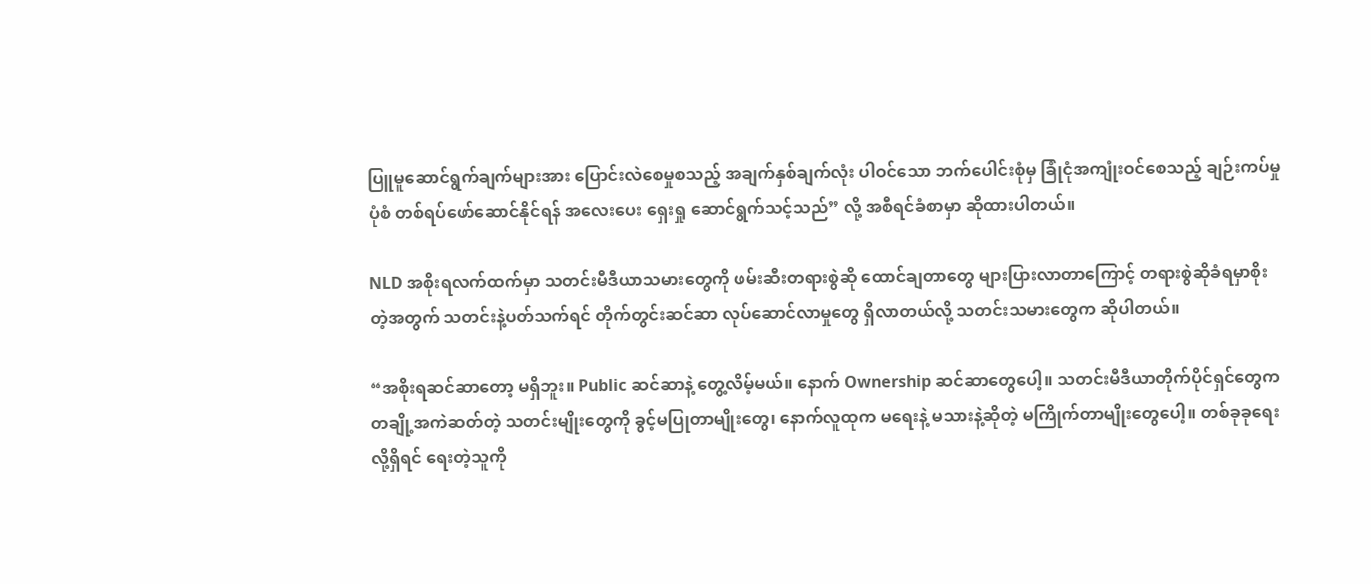ပြူမူဆောင်ရွက်ချက်များအား ပြောင်းလဲစေမှုစသည့် အချက်နှစ်ချက်လုံး ပါဝင်သော ဘက်ပေါင်းစုံမှ ခြုံငုံအကျုံးဝင်စေသည့် ချဉ်းကပ်မှုပုံစံ တစ်ရပ်ဖော်ဆောင်နိုင်ရန် အလေးပေး ရှေးရှု ဆောင်ရွက်သင့်သည်” လို့ အစီရင်ခံစာမှာ ဆိုထားပါတယ်။

NLD အစိုးရလက်ထက်မှာ သတင်းမီဒီယာသမားတွေကို ဖမ်းဆီးတရားစွဲဆို ထောင်ချတာတွေ များပြားလာတာကြောင့် တရားစွဲဆိုခံရမှာစိုးတဲ့အတွက် သတင်းနဲ့ပတ်သက်ရင် တိုက်တွင်းဆင်ဆာ လုပ်ဆောင်လာမှုတွေ ရှိလာတယ်လို့ သတင်းသမားတွေက ဆိုပါတယ်။

“အစိုးရဆင်ဆာတော့ မရှိဘူး။ Public ဆင်ဆာနဲ့ တွေ့လိမ့်မယ်။ နောက် Ownership ဆင်ဆာတွေပေါ့။ သတင်းမီဒီယာတိုက်ပိုင်ရှင်တွေက တချို့အကဲဆတ်တဲ့ သတင်းမျိုးတွေကို ခွင့်မပြုတာမျိုးတွေ၊ နောက်လူထုက မရေးနဲ့ မသားနဲ့ဆိုတဲ့ မကြိုက်တာမျိုးတွေပေါ့။ တစ်ခုခုရေးလို့ရှိရင် ရေးတဲ့သူကို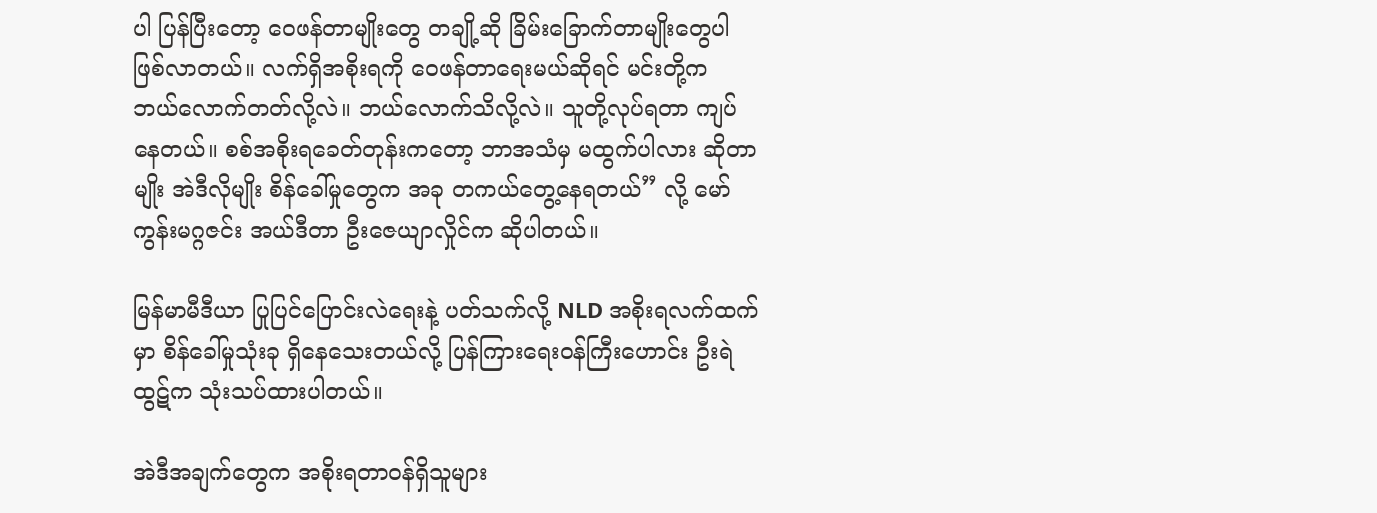ပါ ပြန်ပြီးတော့ ဝေဖန်တာမျိုးတွေ တချို့ဆို ခြိမ်းခြောက်တာမျိုးတွေပါ ဖြစ်လာတယ်။ လက်ရှိအစိုးရကို ဝေဖန်တာရေးမယ်ဆိုရင် မင်းတို့က ဘယ်လောက်တတ်လို့လဲ။ ဘယ်လောက်သိလို့လဲ။ သူတို့လုပ်ရတာ ကျပ်နေတယ်။ စစ်အစိုးရခေတ်တုန်းကတော့ ဘာအသံမှ မထွက်ပါလား ဆိုတာမျိုး အဲဒီလိုမျိုး စိန်ခေါ်မှုတွေက အခု တကယ်တွေ့နေရတယ်” လို့ မော်ကွန်းမဂ္ဂဇင်း အယ်ဒီတာ ဦးဇေယျာလှိုင်က ဆိုပါတယ်။

မြန်မာမီဒီယာ ပြုပြင်ပြောင်းလဲရေးနဲ့ ပတ်သက်လို့ NLD အစိုးရလက်ထက်မှာ စိန်ခေါ်မှုသုံးခု ရှိနေသေးတယ်လို့ ပြန်ကြားရေးဝန်ကြီးဟောင်း ဦးရဲထွဋ်က သုံးသပ်ထားပါတယ်။

အဲဒီအချက်တွေက အစိုးရတာဝန်ရှိသူများ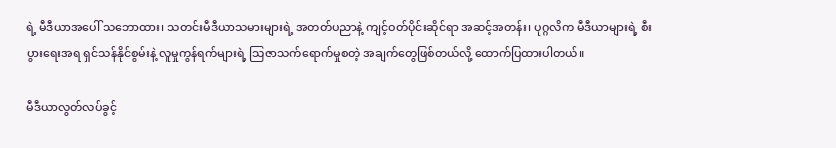ရဲ့ မီဒီယာအပေါ် သဘောထား၊ သတင်းမီဒီယာသမားများရဲ့ အတတ်ပညာနဲ့ ကျင့်ဝတ်ပိုင်းဆိုင်ရာ အဆင့်အတန်း၊ ပုဂ္ဂလိက မီဒီယာများရဲ့ စီးပွားရေးအရ ရှင်သန်နိုင်စွမ်းနဲ့ လူမှုကွန်ရက်များရဲ့ သြဇာသက်ရောက်မှုစတဲ့ အချက်တွေဖြစ်တယ်လို့ ထောက်ပြထားပါတယ်။

မီဒီယာလွတ်လပ်ခွင့်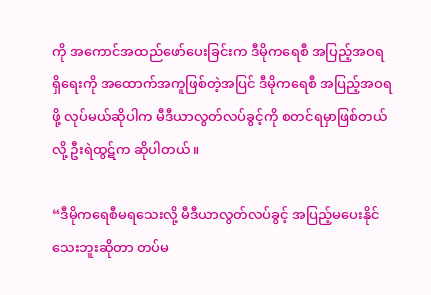ကို အကောင်အထည်ဖော်ပေးခြင်းက ဒီမိုကရေစီ အပြည့်အဝရရှိရေးကို အထောက်အကူဖြစ်တဲ့အပြင် ဒီမိုကရေစီ အပြည့်အဝရဖို့ လုပ်မယ်ဆိုပါက မီဒီယာလွတ်လပ်ခွင့်ကို စတင်ရမှာဖြစ်တယ်လို့ ဦးရဲထွဋ်က ဆိုပါတယ်။

“ဒီမိုကရေစီမရသေးလို့ မီဒီယာလွတ်လပ်ခွင့် အပြည့်မပေးနိုင်သေးဘူးဆိုတာ တပ်မ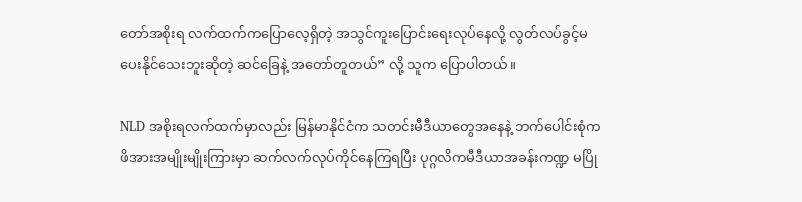တော်အစိုးရ လက်ထက်ကပြောလေ့ရှိတဲ့ အသွင်ကူးပြောင်းရေးလုပ်နေလို့ လွတ်လပ်ခွင့်မပေးနိုင်သေးဘူးဆိုတဲ့ ဆင်ခြေနဲ့ အတော်တူတယ်” လို့ သူက ပြောပါတယ်။

NLD အစိုးရလက်ထက်မှာလည်း မြန်မာနိုင်ငံက သတင်းမီဒီယာတွေအနေနဲ့ ဘက်ပေါင်းစုံက ဖိအားအမျိုးမျိုးကြားမှာ ဆက်လက်လုပ်ကိုင်နေကြရပြီး ပုဂ္ဂလိကမီဒီယာအခန်းကဏ္ဍ မပြို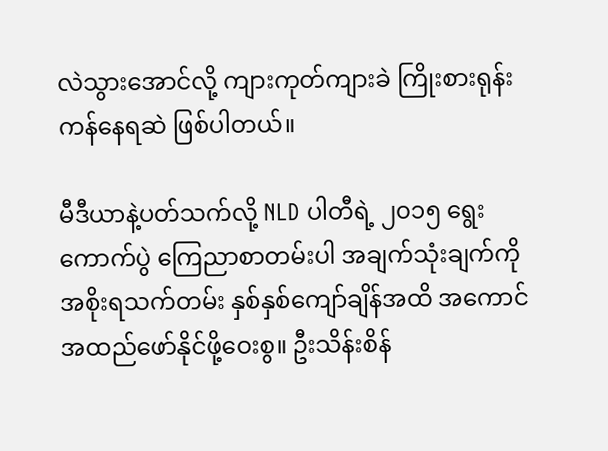လဲသွားအောင်လို့ ကျားကုတ်ကျားခဲ ကြိုးစားရုန်းကန်နေရဆဲ ဖြစ်ပါတယ်။

မီဒီယာနဲ့ပတ်သက်လို့ NLD ပါတီရဲ့ ၂၀၁၅ ရွေးကောက်ပွဲ ကြေညာစာတမ်းပါ အချက်သုံးချက်ကို အစိုးရသက်တမ်း နှစ်နှစ်ကျော်ချိန်အထိ အကောင်အထည်ဖော်နိုင်ဖို့ဝေးစွ။ ဦးသိန်းစိန်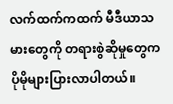လက်ထက်ကထက် မီဒီယာသမားတွေကို တရားစွဲဆိုမှုတွေက ပိုမိုများပြားလာပါတယ်။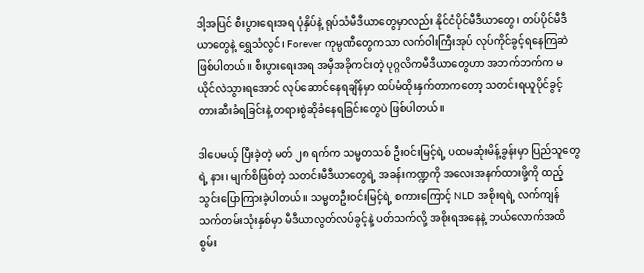ဒါ့အပြင် စီးပွားရေးအရ ပုံနှိပ်နဲ့ ရုပ်သံမီဒီယာတွေမှာလည်း နိုင်ငံပိုင်မီဒီယာတွေ၊ တပ်ပိုင်မီဒီယာတွေနဲ့ ရွှေသံလွင်၊ Forever ကုမ္ပဏီတွေကသာ လက်ဝါးကြီးအုပ် လုပ်ကိုင်ခွင့်ရနေကြဆဲ ဖြစ်ပါတယ်။ စီးပွားရေးအရ အမှီအခိုကင်းတဲ့ ပုဂ္ဂလိကမီဒီယာတွေဟာ အဘက်ဘက်က မယိုင်လဲသွားရအောင် လုပ်ဆောင်နေရချိန်မှာ ထပ်မံထိုးနှက်တာကတော့ သတင်းရယူပိုင်ခွင့် တားဆီးခံရခြင်းနဲ့ တရားစွဲဆိုခံနေရခြင်းတွေပဲ ဖြစ်ပါတယ်။

ဒါပေမယ့် ပြီးခဲ့တဲ့ မတ် ၂၈ ရက်က သမ္မတသစ် ဦးဝင်းမြင့်ရဲ့ ပထမဆုံးမိန့်ခွန်းမှာ ပြည်သူတွေရဲ့ နား၊ မျက်စိဖြစ်တဲ့ သတင်းမီဒီယာတွေရဲ့ အခန်းကဏ္ဍကို အလေးအနက်ထားဖို့ကို ထည့်သွင်းပြောကြားခဲ့ပါတယ်။ သမ္မတဦးဝင်းမြင့်ရဲ့ စကားကြောင့် NLD အစိုးရရဲ့ လက်ကျန်သက်တမ်းသုံးနှစ်မှာ မီဒီယာလွတ်လပ်ခွင့်နဲ့ ပတ်သက်လို့ အစိုးရအနေနဲ့ ဘယ်လောက်အထိ စွမ်း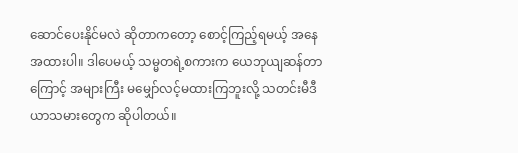ဆောင်ပေးနိုင်မလဲ ဆိုတာကတော့ စောင့်ကြည့်ရမယ့် အနေအထားပါ။ ဒါပေမယ့် သမ္မတရဲ့စကားက ယေဘုယျဆန်တာကြောင့် အများကြီး မမျှော်လင့်မထားကြဘူးလို့ သတင်းမီဒီယာသမားတွေက ဆိုပါတယ်။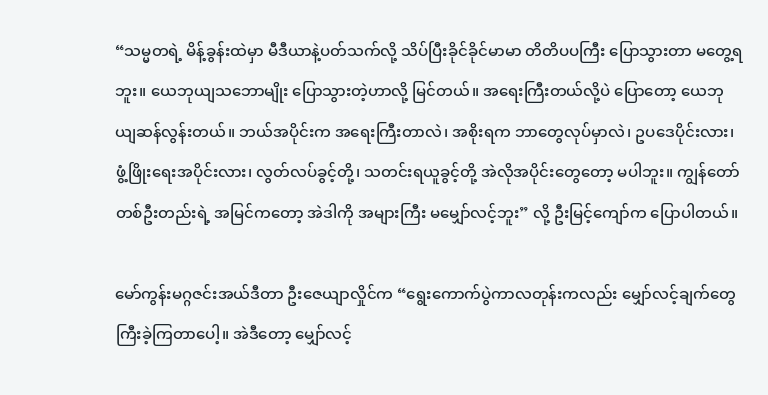“သမ္မတရဲ့ မိန့်ခွန်းထဲမှာ မီဒီယာနဲ့ပတ်သက်လို့ သိပ်ပြီးခိုင်ခိုင်မာမာ တိတိပပကြီး ပြောသွားတာ မတွေ့ရဘူး။ ယေဘုယျသဘောမျိုး ပြောသွားတဲ့ဟာလို့ မြင်တယ်။ အရေးကြီးတယ်လို့ပဲ ပြောတော့ ယေဘုယျဆန်လွန်းတယ်။ ဘယ်အပိုင်းက အရေးကြီးတာလဲ၊ အစိုးရက ဘာတွေလုပ်မှာလဲ၊ ဥပဒေပိုင်းလား၊ ဖွံ့ဖြိုးရေးအပိုင်းလား၊ လွတ်လပ်ခွင့်တို့၊ သတင်းရယူခွင့်တို့ အဲလိုအပိုင်းတွေတော့ မပါဘူး။ ကျွန်တော်တစ်ဦးတည်းရဲ့ အမြင်ကတော့ အဲဒါကို အများကြီး မမျှော်လင့်ဘူး” လို့ ဦးမြင့်ကျော်က ပြောပါတယ်။

မော်ကွန်းမဂ္ဂဇင်းအယ်ဒီတာ ဦးဇေယျာလှိုင်က “ရွေးကောက်ပွဲကာလတုန်းကလည်း မျှော်လင့်ချက်တွေ ကြီးခဲ့ကြတာပေါ့။ အဲဒီတော့ မျှော်လင့်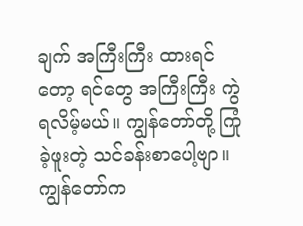ချက် အကြီးကြီး ထားရင်တော့ ရင်တွေ အကြီးကြီး ကွဲရလိမ့်မယ်။ ကျွန်တော်တို့ ကြုံခဲ့ဖူးတဲ့ သင်ခန်းစာပေါ့ဗျာ။ ကျွန်တော်က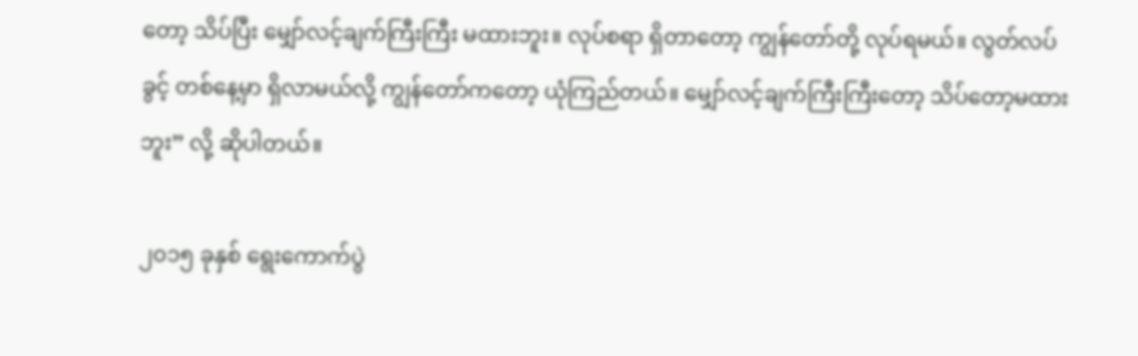တော့ သိပ်ပြီး မျှော်လင့်ချက်ကြီးကြီး မထားဘူး။ လုပ်စရာ ရှိတာတော့ ကျွန်တော်တို့ လုပ်ရမယ်။ လွတ်လပ်ခွင့် တစ်နေ့မှာ ရှိလာမယ်လို့ ကျွန်တော်ကတော့ ယုံကြည်တယ်။ မျှော်လင့်ချက်ကြီးကြီးတော့ သိပ်တော့မထားဘူး” လို့ ဆိုပါတယ်။

၂၀၁၅ ခုနှစ် ရွေးကောက်ပွဲ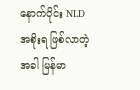နောက်ပိုင်း NLD အစိုးရ ဖြစ်လာတဲ့အခါ မြန်မာ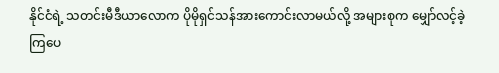နိုင်ငံရဲ့ သတင်းမီဒီယာလောက ပိုမိုရှင်သန်အားကောင်းလာမယ်လို့ အများစုက မျှော်လင့်ခဲ့ကြပေ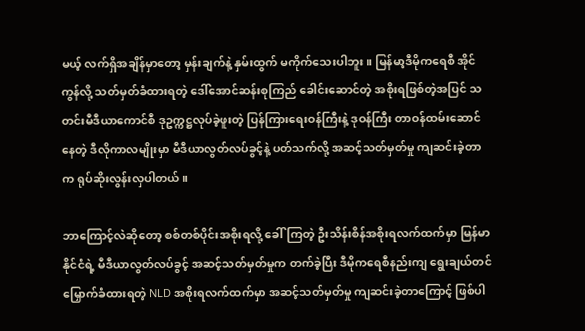မယ့် လက်ရှိအချိန်မှာတော့ မှန်းချက်နဲ့ နှမ်းထွက် မကိုက်သေးပါဘူး။ မြန်မာ့ဒီမိုကရေစီ အိုင်ကွန်လို့ သတ်မှတ်ခံထားရတဲ့ ဒေါ်အောင်ဆန်းစုကြည် ခေါင်းဆောင်တဲ့ အစိုးရဖြစ်တဲ့အပြင် သတင်းမီဒီယာကောင်စီ ဒုဥက္ကဋ္ဌလုပ်ခဲ့ဖူးတဲ့ ပြန်ကြားရေးဝန်ကြီးနဲ့ ဒုဝန်ကြီး တာဝန်ထမ်းဆောင်နေတဲ့ ဒီလိုကာလမျိုးမှာ မီဒီယာလွတ်လပ်ခွင့်နဲ့ ပတ်သက်လို့ အဆင့်သတ်မှတ်မှု ကျဆင်းခဲ့တာက ရုပ်ဆိုးလွန်းလှပါတယ်။

ဘာကြောင့်လဲဆိုတော့ စစ်တစ်ပိုင်းအစိုးရလို့ ခေါ်ကြတဲ့ ဦးသိန်းစိန်အစိုးရလက်ထက်မှာ မြန်မာနိုင်ငံရဲ့ မီဒီယာလွတ်လပ်ခွင့် အဆင့်သတ်မှတ်မှုက တက်ခဲ့ပြီး ဒီမိုကရေစီနည်းကျ ရွေးချယ်တင်မြှောက်ခံထားရတဲ့ NLD အစိုးရလက်ထက်မှာ အဆင့်သတ်မှတ်မှု ကျဆင်းခဲ့တာကြောင့် ဖြစ်ပါ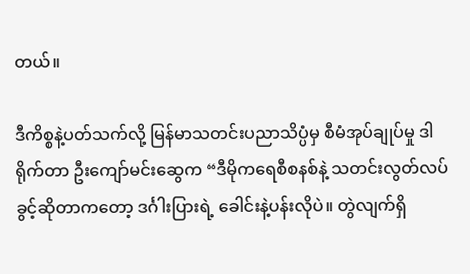တယ်။

ဒီကိစ္စနဲ့ပတ်သက်လို့ မြန်မာသတင်းပညာသိပ္ပံမှ စီမံအုပ်ချုပ်မှု ဒါရိုက်တာ ဦးကျော်မင်းဆွေက “ဒီမိုကရေစီစနစ်နဲ့ သတင်းလွတ်လပ်ခွင့်ဆိုတာကတော့ ဒင်္ဂါးပြားရဲ့ ခေါင်းနဲ့ပန်းလိုပဲ။ တွဲလျက်ရှိ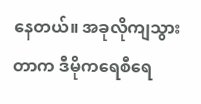နေတယ်။ အခုလိုကျသွားတာက ဒီမိုကရေစီရေ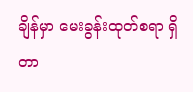ချိန်မှာ မေးခွန်းထုတ်စရာ ရှိတာ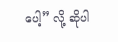ပေါ့” လို့ ဆိုပါ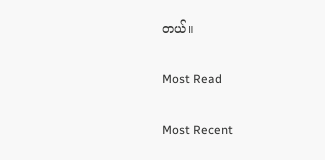တယ်။

Most Read

Most Recent